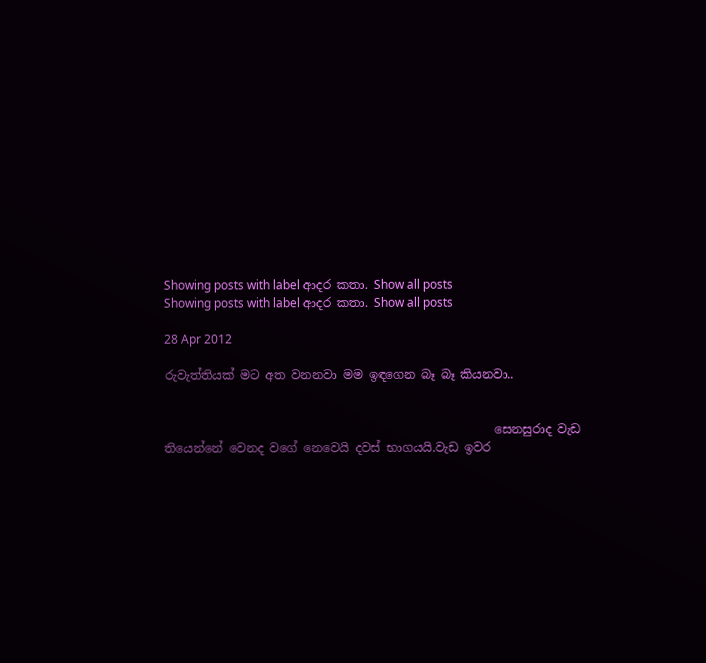Showing posts with label ආදර කතා. Show all posts
Showing posts with label ආදර කතා. Show all posts

28 Apr 2012

රුවැත්තියක් මට අත වනනවා මම ඉඳගෙන බෑ බෑ කියනවා..


                                                       සෙනසුරාද වැඩ තියෙන්නේ වෙනද වගේ නෙවෙයි දවස් භාගයයි.වැඩ ඉවර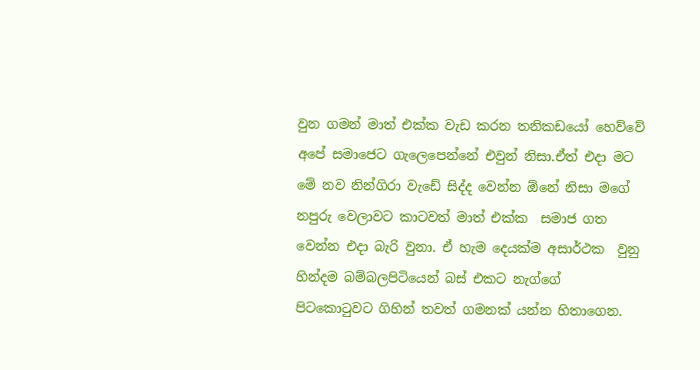වුන ගමන් මාත් එක්ක වැඩ කරන තනිකඩයෝ හෙව්වේ අපේ සමාජෙට ගැලෙපෙන්නේ එවුන් නිසා.ඒත් එදා මට මේ නව නින්ගිරා වැඩේ සිද්ද වෙන්න ඕනේ නිසා මගේ නපුරු වෙලාවට කාටවත් මාත් එක්ක  සමාජ ගත වෙන්න එදා බැරි වුනා. ඒ හැම දෙයක්ම අසාර්ථක  වුනු  හින්දම බම්බලපිටියෙන් බස් එකට නැග්ගේ පිටකොටුවට ගිහින් තවත් ගමනක් යන්න හිතාගෙන.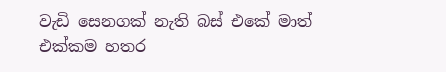වැඩි සෙනගක් නැති බස් එකේ මාත් එක්කම හතර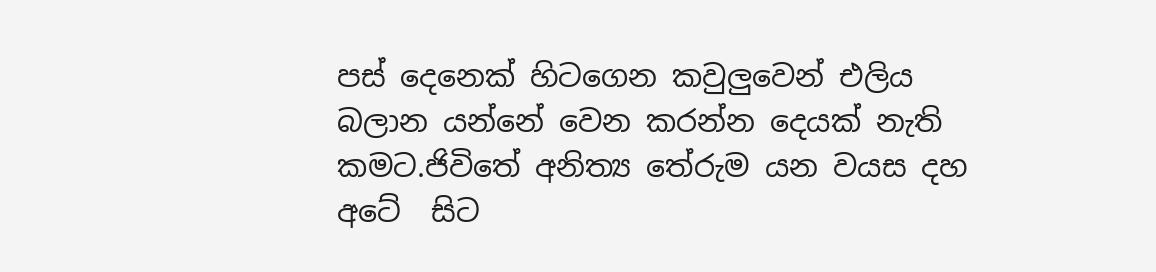පස් දෙනෙක් හිටගෙන කවුලුවෙන් එලිය බලාන යන්නේ වෙන කරන්න දෙයක් නැති කමට.ජිවිතේ අනිත්‍ය තේරුම යන වයස දහ අටේ  සිට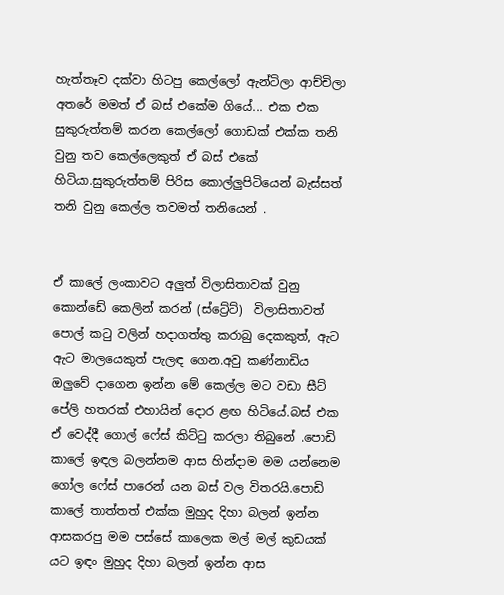හැත්තෑව දක්වා හිටපු කෙල්ලෝ ඇන්ටිලා ආච්චිලා අතරේ මමත් ඒ බස් එකේම ගියේ... එක එක සුකුරුත්තම් කරන කෙල්ලෝ ගොඩක් එක්ක තනි වුනු තව කෙල්ලෙකුත් ඒ බස් එකේ හිටියා.සුකුරුත්තම් පිරිස කොල්ලුපිටියෙන් බැස්සත් තනි වුනු කෙල්ල තවමත් තනියෙන් .


ඒ කාලේ ලංකාවට අලුත් විලාසිතාවක් වුනු කොන්ඩේ කෙලින් කරන් (ස්ට්‍රේට්)  විලාසිතාවත් පොල් කටු වලින් හදාගත්තු කරාබු දෙකකුත්, ඇට ඇට මාලයෙකුත් පැලඳ ගෙන.අවු කණ්නාඩිය ඔලුවේ දාගෙන ඉන්න මේ කෙල්ල මට වඩා සීට් පේලි හතරක් එහායින් දොර ළඟ හිටියේ.බස් එක  ඒ වෙද්දී ගොල් ෆේස් කිට්ටු කරලා තිබුනේ .පොඩි කාලේ ඉඳල බලන්නම ආස හින්දාම මම යන්නෙම ගෝල ෆේස් පාරෙන් යන බස් වල විතරයි.පොඩි කාලේ තාත්තත් එක්ක මුහුද දිහා බලන් ඉන්න ආසකරපු මම පස්සේ කාලෙක මල් මල් කුඩයක් යට ඉඳං මුහුද දිහා බලන් ඉන්න ආස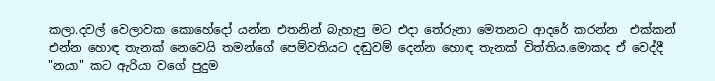කලා.දවල් වෙලාවක කොහේදෝ යන්න එතනින් බැහැපු මට එදා තේරුනා මෙතනට ආදරේ කරන්න  එක්කන් එන්න හොඳ තැනක් නෙවෙයි තමන්ගේ පෙම්වතියට දඬුවම් දෙන්න හොඳ තැනක් විත්තිය.මොකද ඒ වෙද්දී "නයා" කට ඇරියා වගේ පුදුම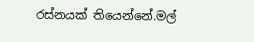රස්නයක් තියෙන්නේ.මල්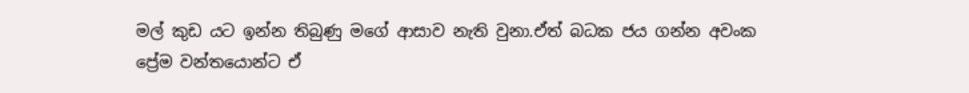මල් කුඩ යට ඉන්න තිබුණු මගේ ආසාව නැති වුනා.ඒත් බධක ජය ගන්න අවංක ප්‍රේම වන්තයොන්ට ඒ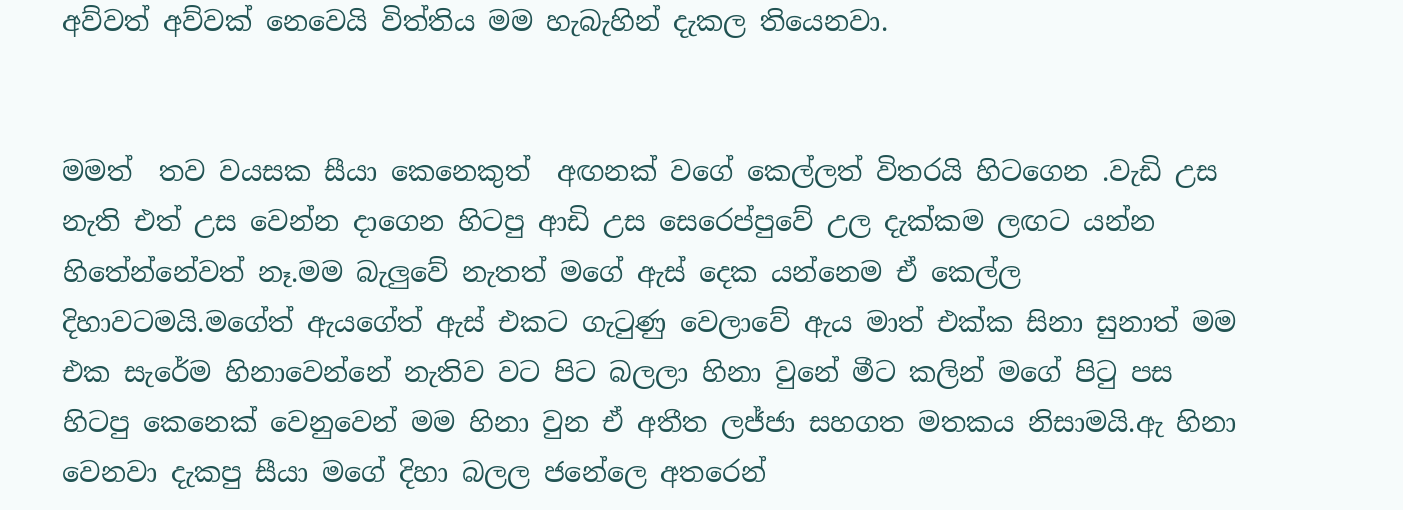අව්වත් අව්වක්‌ නෙවෙයි විත්තිය මම හැබැහින් දැකල තියෙනවා.


මමත්  තව වයසක සීයා කෙනෙකුත්  අඟනක් වගේ කෙල්ලත් විතරයි හිටගෙන .වැඩි උස නැති එත් උස වෙන්න දාගෙන හිටපු ආඩි උස සෙරෙප්පුවේ උල දැක්කම ලඟට යන්න හිතේන්නේවත් නෑ.මම බැලුවේ නැතත් මගේ ඇස් දෙක යන්නෙම ඒ කෙල්ල දිහාවටමයි.මගේත් ඇයගේත් ඇස් එකට ගැටුණු වෙලාවේ ඇය මාත් එක්ක සිනා සුනාත් මම එක සැරේම හිනාවෙන්නේ නැතිව වට පිට බලලා හිනා වුනේ මීට කලින් මගේ පිටු පස හිටපු කෙනෙක් වෙනුවෙන් මම හිනා වුන ඒ අතීත ලජ්ජා සහගත මතකය නිසාමයි.ඇ හිනා වෙනවා දැකපු සීයා මගේ දිහා බලල ජනේලෙ අතරෙන්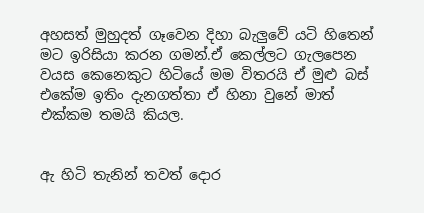අහසත් මුහුදත් ගෑවෙන දිහා බැලුවේ යටි හිතෙන් මට ඉරිසියා කරන ගමන්.ඒ කෙල්ලට ගැලපෙන වයස කෙනෙකුට හිටියේ මම විතරයි ඒ මුළු බස් එකේම ඉතිං දැනගත්තා ඒ හිනා වුනේ මාත් එක්කම තමයි කියල.


ඇ හිටි තැනින් තවත් දොර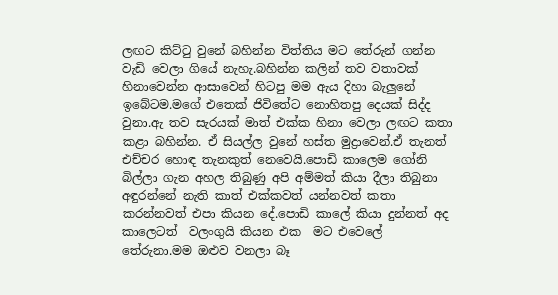ලඟට කිට්ටු වුනේ බහින්න විත්තිය මට තේරුන් ගන්න වැඩි වෙලා ගියේ නැහැ.බහින්න කලින් තව වතාවක් හිනාවෙන්න ආසාවෙන් හිටපු මම ඇය දිහා බැලුනේ ඉබේටම.මගේ එතෙක් ජිවිතේට නොහිතපු දෙයක් සිද්ද වුනා.ඇ තව සැරයක් මාත් එක්ක හිනා වෙලා ලඟට කතා කළා බහින්න. ඒ සියල්ල වුනේ හස්ත මුද්‍රාවෙන්.ඒ තැනත් එච්චර හොඳ තැනකුත් නෙවෙයි.පොඩි කාලෙම ගෝනි බිල්ලා ගැන අහල තිබුණු අපි අම්මත් කියා දීලා තිබුනා අඳුරන්නේ නැති කාත් එක්කවත් යන්නවත් කතා කරන්නවත් එපා කියන දේ.පොඩි කාලේ කියා දුන්නත් අද කාලෙටත්  වලංගුයි කියන එක  මට එවෙලේ තේරුනා.මම ඔළුව වනලා බෑ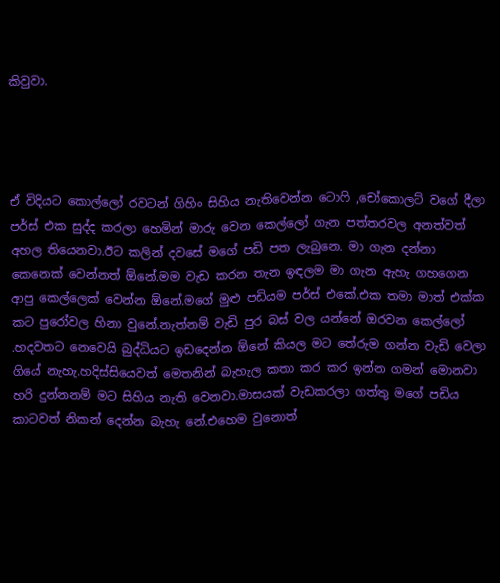කිවුවා.




ඒ විදියට කොල්ලෝ රවටන් ගිහිං සිහිය නැතිවෙන්න ටොෆි ,චෝකොලට් වගේ දීලා පර්ස් එක සුද්ද කරලා හෙමින් මාරු වෙන කෙල්ලෝ ගැන පත්තරවල අනත්වත් අහල තියෙනවා.ඊට කලින් දවසේ මගේ පඩි පත ලැබුනෙ. මා ගැන දන්නා කෙනෙක් වෙන්නත් ඕනේ.මම වැඩ කරන තැන ඉඳලම මා ගැන ඇහැ ගහගෙන ආපු කෙල්ලෙක් වෙන්න ඕනේ.මගේ මුළු පඩියම පර්ස් එකේ.එක තමා මාත් එක්ක කට පුරෝවල හිනා වුනේ.නැත්නම් වැඩි පුර බස් වල යන්නේ ඔරවන කෙල්ලෝ .හදවතට නෙවෙයි බුද්ධියට ඉඩදෙන්න ඕනේ කියල මට තේරුම ගන්න වැඩි වෙලා ගියේ නැහැ.හදිස්සියෙවත් මෙතනින් බැහැල කතා කර කර ඉන්න ගමන් මොනවා හරි දුන්නනම් මට සිහිය නැති වෙනවා.මාසයක් වැඩකරලා ගත්තු මගේ පඩිය කාටවත් නිකන් දෙන්න බැහැ නේ.එහෙම වුනොත්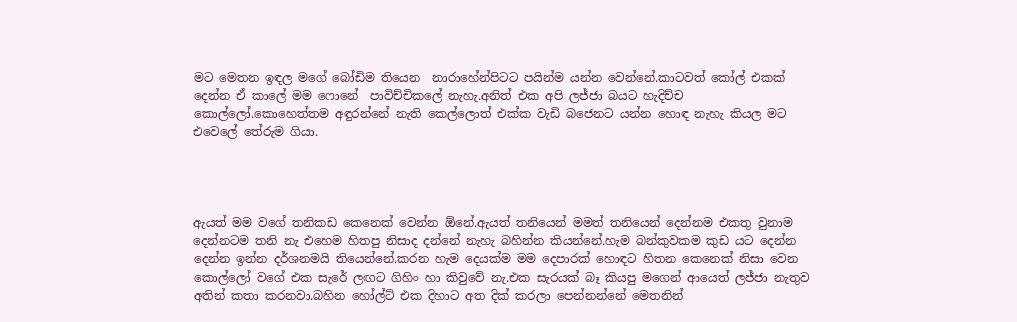මට මෙතන ඉඳල මගේ බෝඩිම තියෙන  නාරාහේන්පිටට පයින්ම යන්න වෙන්නේ.කාටවත් කෝල් එකක් දෙන්න ඒ කාලේ මම ෆොනේ  පාවිච්චිකලේ නැහැ.අනිත් එක අපි ලජ්ජා බයට හැදිච්ච කොල්ලෝ.කොහෙත්තම අඳුරන්නේ නැති කෙල්ලොත් එක්ක වැඩි බජෙනට යන්න හොඳ නැහැ කියල මට එවෙලේ තේරුම ගියා.




ඇයත් මම වගේ තනිකඩ කෙනෙක් වෙන්න ඕනේ.ඇයත් තනියෙන් මමත් තනියෙන් දෙන්නම එකතු වුනාම දෙන්නටම තනි නැ එහෙම හිතපු නිසාද දන්නේ නැහැ බහින්න කියන්නේ.හැම බන්කුවකම කුඩ යට දෙන්න දෙන්න ඉන්න දර්ශනමයි තියෙන්නේ.කරන හැම දෙයක්ම මම දෙපාරක් හොඳට හිතන කෙනෙක් නිසා වෙන කොල්ලෝ වගේ එක සැරේ ලඟට ගිහිං හා කිවුවේ නැ.එක සැරයක් බෑ කියපු මගෙන් ආයෙත් ලජ්ජා නැතුව  අතින් කතා කරනවා.බහින හෝල්ට් එක දිහාට අත දික් කරලා පෙන්නන්නේ මෙතනින්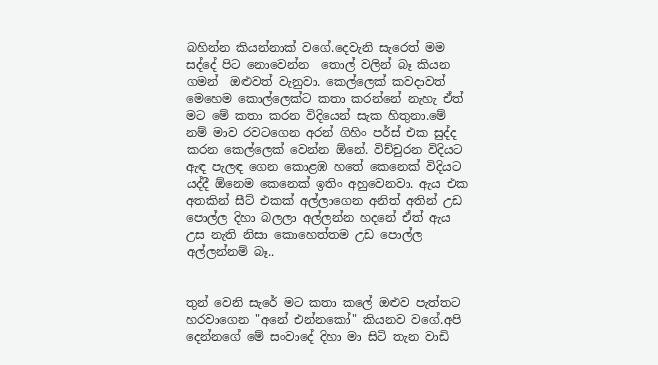බහින්න කියන්නාක් වගේ.දෙවැනි සැරෙත් මම සද්දේ පිට නොවෙන්න  තොල් වලින් බෑ කියන ගමන්  ඔළුවත් වැනුවා. කෙල්ලෙක් කවදාවත් මෙහෙම කොල්ලෙක්ට කතා කරන්නේ නැහැ ඒත් මට මේ කතා කරන විදියෙන් සැක හිතුනා.මේ නම් මාව රවටගෙන අරන් ගිහිං පර්ස් එක සුද්ද කරන කෙල්ලෙක් වෙන්න ඕනේ. විච්චුරන විදියට ඇඳ පැලඳ ගෙන කොළඹ හතේ කෙනෙක් විදියට යද්දී ඕනෙම කෙනෙක් ඉතිං අහුවෙනවා. ඇය එක අතකින් සීට් එකක් අල්ලාගෙන අනිත් අතින් උඩ පොල්ල දිහා බලලා අල්ලන්න හදනේ ඒත් ඇය උස නැති නිසා කොහෙත්තම උඩ පොල්ල අල්ලන්නම් බෑ..


තුන් වෙනි සැරේ මට කතා කලේ ඔළුව පැත්තට හරවාගෙන "අනේ එන්නකෝ" කියනව වගේ.අපි දෙන්නගේ මේ සංවාදේ දිහා මා සිටි තැන වාඩි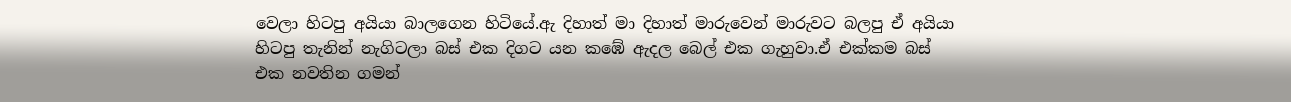වෙලා හිටපු අයියා බාලගෙන හිටියේ.ඇ දිහාත් මා දිහාත් මාරුවෙන් මාරුවට බලපු ඒ අයියා හිටපු තැනින් නැගිටලා බස් එක දිගට යන කඹේ ඇදල බෙල් එක ගැහුවා.ඒ එක්කම බස් එක නවතින ගමන්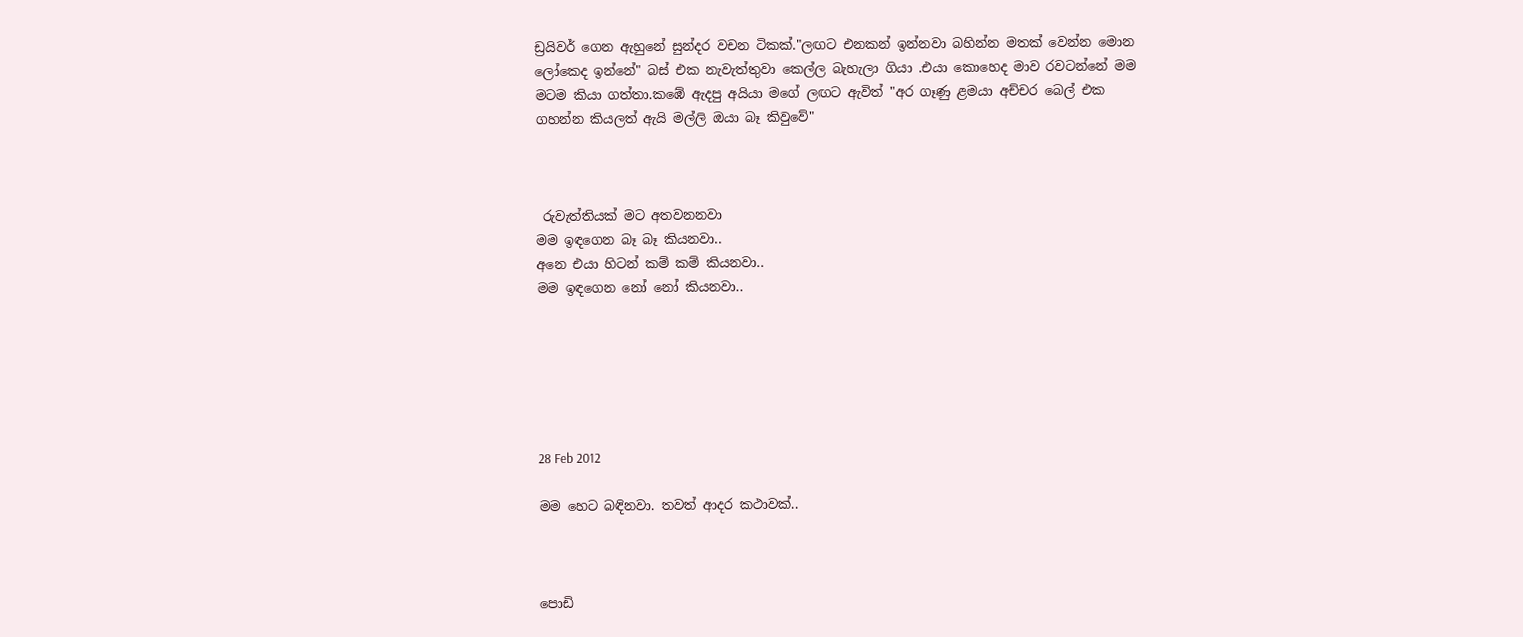ඩ්‍රයිවර් ගෙන ඇහුනේ සුන්දර වචන ටිකක්."ලඟට එනකන් ඉන්නවා බහින්න මතක් වෙන්න මොන ලෝකෙද ඉන්නේ" බස් එක නැවැත්තුවා කෙල්ල බැහැලා ගියා .එයා කොහෙද මාව රවටන්නේ මම මටම කියා ගත්තා.කඹේ ඇදපු අයියා මගේ ලඟට ඇවිත් "අර ගෑණු ළමයා අච්චර බෙල් එක ගහන්න කියලත් ඇයි මල්ලි ඔයා බෑ කිවුවේ"



 රුවැත්තියක් මට අතවනනවා
මම ඉඳගෙන බෑ බෑ කියනවා..
අනෙ එයා හිටන් කම් කම් කියනවා..
මම ඉඳගෙන නෝ නෝ කියනවා..






28 Feb 2012

මම හෙට බඳිනවා. තවත් ආදර කථාවක්..



පොඩි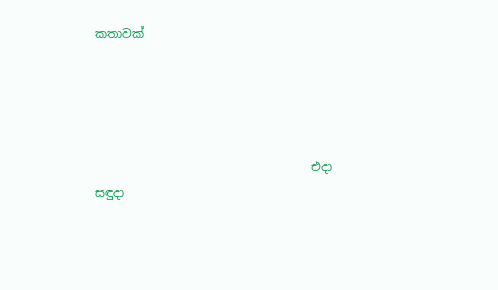කතාවක්




                                    එදා සඳුදා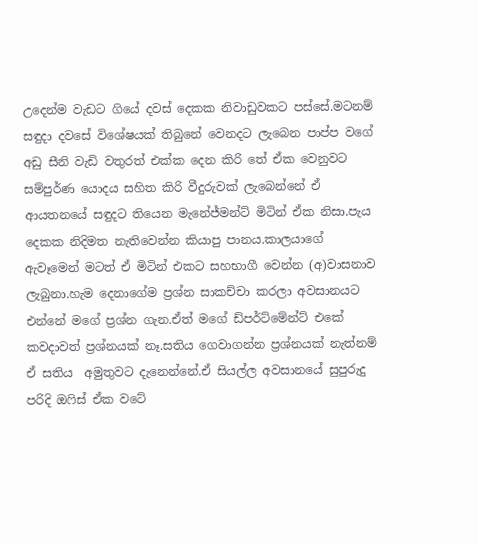උදෙන්ම වැඩට ගියේ දවස් දෙකක නිවාඩුවකට පස්සේ.මටනම් සඳුදා දවසේ විශේෂයක් තිබුනේ වෙනදට ලැබෙන පාප්ප වගේ අඩු සීනි වැඩි වතුරත් එක්ක දෙන කිරි තේ ඒක වෙනුවට සම්පුර්ණ යොදය සහිත කිරි වීදුරුවක් ලැබෙන්නේ ඒ ආයතනයේ සඳුදට තියෙන මැනේජ්මන්ට් මිටින් ඒක නිසා.පැය දෙකක නිදිමත නැතිවෙන්න කියාපු පානය.කාලයාගේ ඇවෑමෙන් මටත් ඒ මිටින් එකට සහභාගී වෙන්න (අ)වාසනාව ලැබුනා.හැම දෙනාගේම ප්‍රශ්න සාකච්චා කරලා අවසානයට එන්නේ මගේ ප්‍රශ්න ගැන.ඒත් මගේ ඩ්පර්ට්මේන්ට් එකේ කවදාවත් ප්‍රශ්නයක් නෑ.සතිය ගෙවාගන්න ප්‍රශ්නයක් නැත්නම් ඒ සතිය  අමුතුවට දැනෙන්නේ.ඒ සියල්ල අවසානයේ සුපුරුදු පරිදි ඔෆිස් ඒක වටේ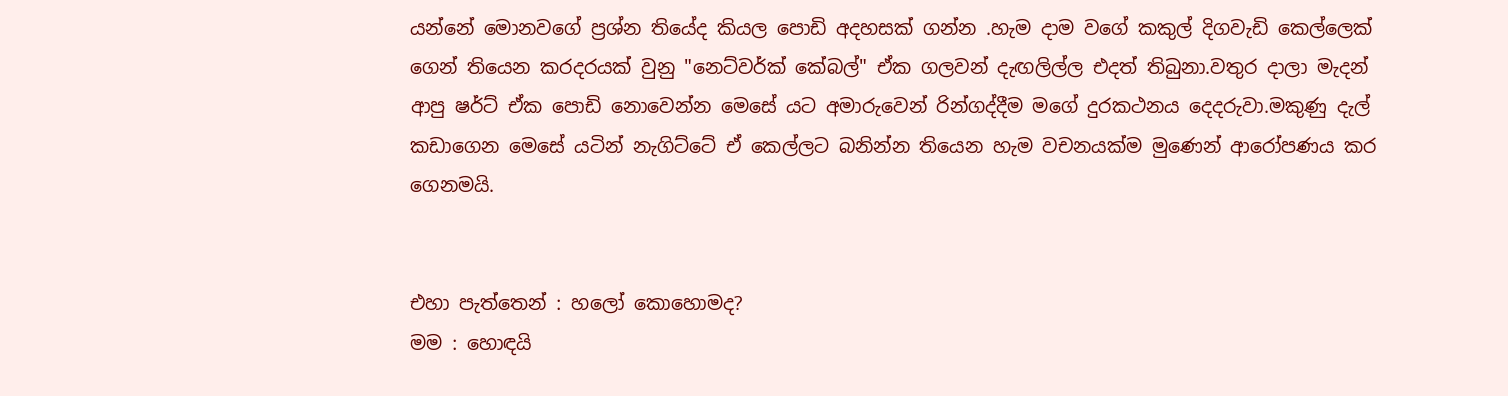යන්නේ මොනවගේ ප්‍රශ්න තියේද කියල පොඩි අදහසක් ගන්න .හැම දාම වගේ කකුල් දිගවැඩි කෙල්ලෙක් ගෙන් තියෙන කරදරයක් වුනු "නෙට්වර්ක් කේබල්" ඒක ගලවන් දැඟලිල්ල එදත් තිබුනා.වතුර දාලා මැදන් ආපු ෂර්ට් ඒක පොඩි නොවෙන්න මෙසේ යට අමාරුවෙන් රින්ගද්දීම මගේ දුරකථනය දෙදරුවා.මකුණු දැල් කඩාගෙන මෙසේ යටින් නැගිට්ටේ ඒ කෙල්ලට බනින්න තියෙන හැම වචනයක්ම මුණෙන් ආරෝපණය කර ගෙනමයි.


එහා පැත්තෙන් : හලෝ කොහොමද?
මම : හොඳයි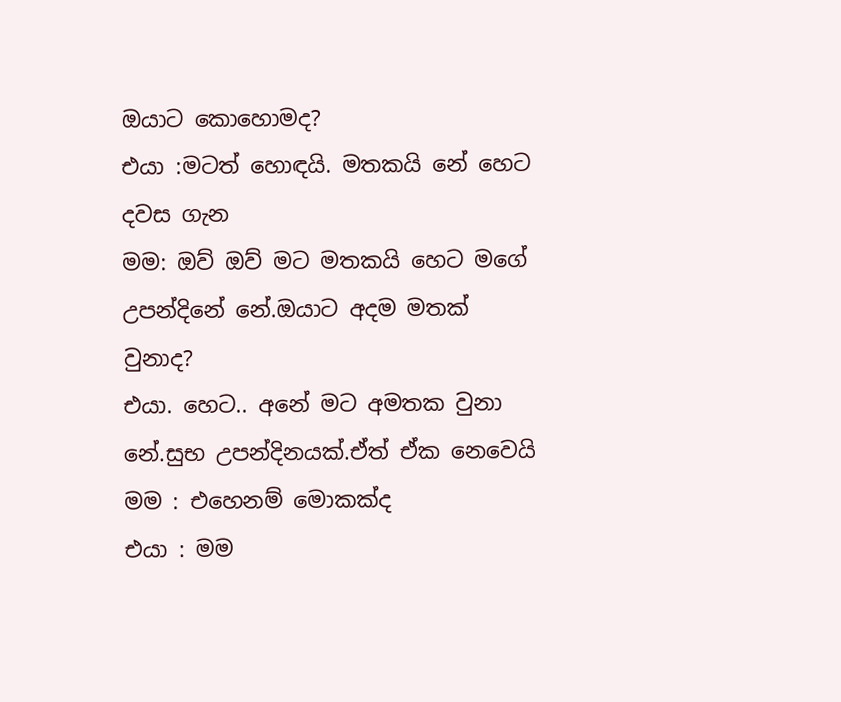ඔයාට කොහොමද?
එයා :මටත් හොඳයි. මතකයි නේ හෙට දවස ගැන
මම: ඔව් ඔව් මට මතකයි හෙට මගේ උපන්දිනේ නේ.ඔයාට අදම මතක් වුනාද?
එයා. හෙට.. අනේ මට අමතක වුනා නේ.සුභ උපන්දිනයක්.ඒත් ඒක නෙවෙයි
මම : එහෙනම් මොකක්ද
එයා : මම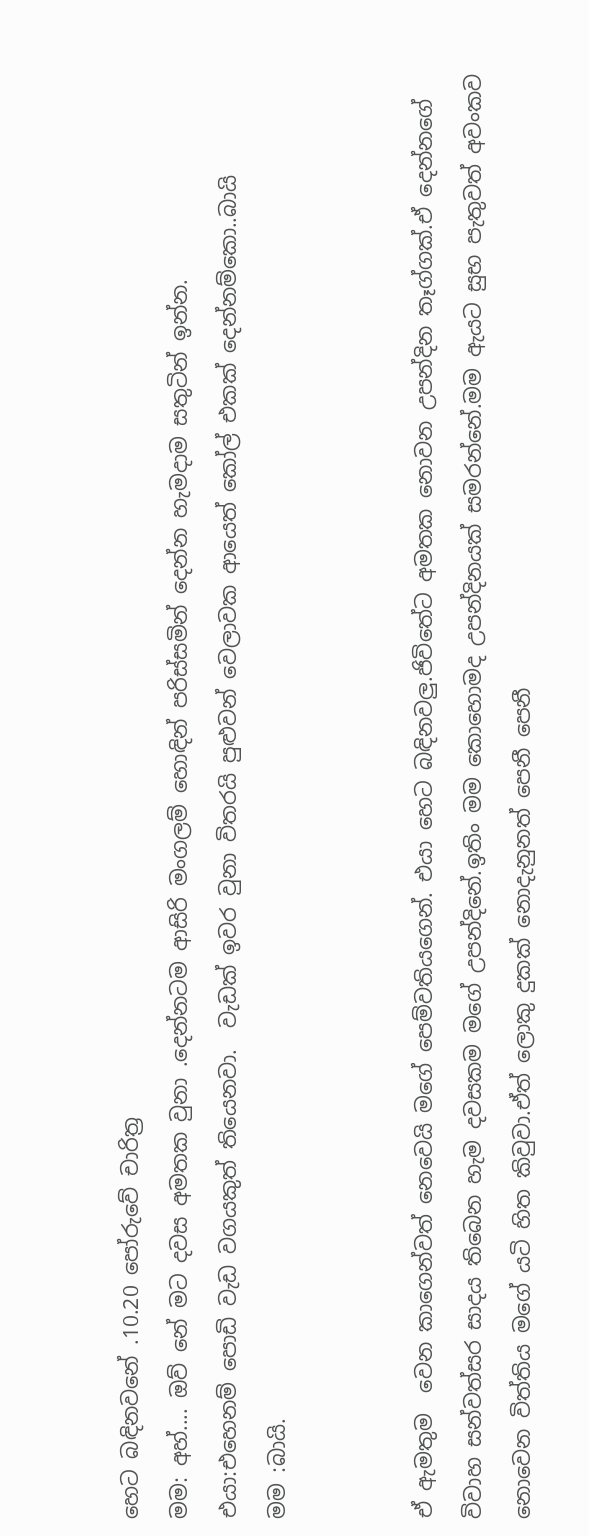හෙට බඳිනවනේ .10.20 පෝරුවේ චාරිත්‍ර
මම: අහ්.... ඔව් නේ මට දවස අමතක වුනා .දෙන්නටම ආසිරි මංගලම් හොඳින් පරිස්සමින් දෙන්න හැමදාම සතුටින් ඉන්න.
එයා:එහෙනම් පොඩි වැඩ වගයකුත් තියෙනවා.  වැඩක් ඉවර වුනා විතරයි පුළුවන් වෙලාවක ආයෙත් කෝල් එකක් දෙන්නම්කො..බායි
මම :බායි.


ඒ ඇමතුම  වෙන කාගෙන්වත් නෙවෙයි මගේ පෙම්වතියගෙන්. එයා හෙට බඳිනවලු.ජිවිතේට අමතක නොවන උපන්දින තෑග්ගක්.ඒ දෙන්නගේ විවාහ සන්වත්සර සාදය තිබෙන හැම දවසකම මගේ උපන්දිනේ.ඉතිං මම කොහොමද උපන්දිනයක් සමරන්නේ.මම ඇයට සුභ පැතුවත් අවංකව නොවෙන විත්තිය මගේ යටි හිත කිවුවා.ඒත් ලොකු දුකක් නොදැනුනත් පෙනී පෙනී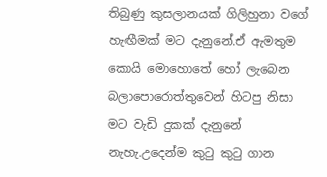තිබුණු කුසලානයක් ගිලිහුනා වගේ හැඟීමක් මට දැනුනේ.ඒ ඇමතුම කොයි මොහොතේ හෝ ලැබෙන බලාපොරොත්තුවෙන් හිටපු නිසා මට වැඩි දුකක් දැනුනේ  නැහැ.උදෙන්ම කුටු කුටු ගාන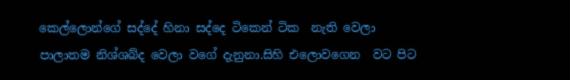කෙල්ලොන්ගේ සද්දේ හිනා සද්දෙ ටිකෙන් ටික  නැති වෙලා පාලාතම නිශ්ශබ්ද වෙලා වගේ දැනුනා.සිහි එලොවගෙන  වට පිට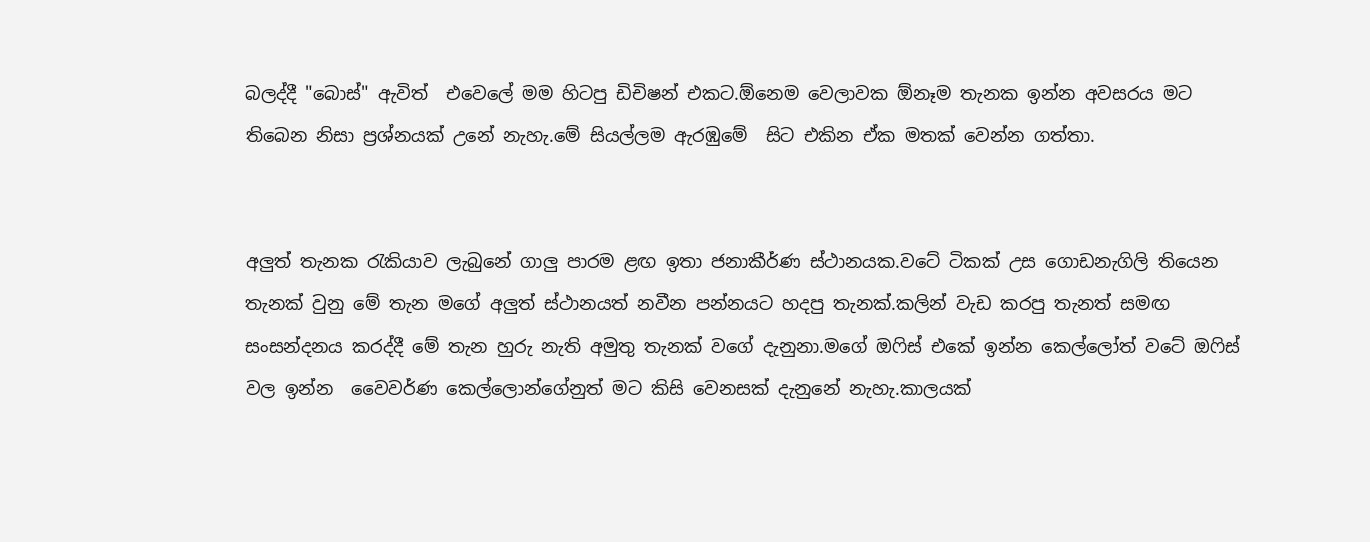බලද්දී "බොස්" ඇවිත්  එවෙලේ මම හිටපු ඩිචිෂන් එකට.ඕනෙම වෙලාවක ඕනෑම තැනක ඉන්න අවසරය මට තිබෙන නිසා ප්‍රශ්නයක් උනේ නැහැ.මේ සියල්ලම ඇරඹුමේ  සිට එකින ඒක මතක් වෙන්න ගත්තා.


අලුත් තැනක රැකියාව ලැබුනේ ගාලු පාරම ළඟ ඉතා ජනාකීර්ණ ස්ථානයක.වටේ ටිකක් උස ගොඩනැගිලි තියෙන තැනක් වුනු මේ තැන මගේ අලුත් ස්ථානයත් නවීන පන්නයට හදපු තැනක්.කලින් වැඩ කරපු තැනත් සමඟ  සංසන්දනය කරද්දී මේ තැන හුරු නැති අමුතු තැනක් වගේ දැනුනා.මගේ ඔෆිස් එකේ ඉන්න කෙල්ලෝත් වටේ ඔෆිස් වල ඉන්න  වෛවර්ණ කෙල්ලොන්ගේනුත් මට කිසි වෙනසක් දැනුනේ නැහැ.කාලයක්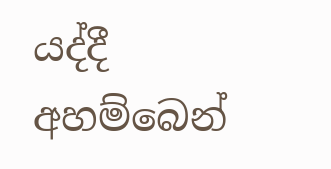යද්දී අහම්බෙන්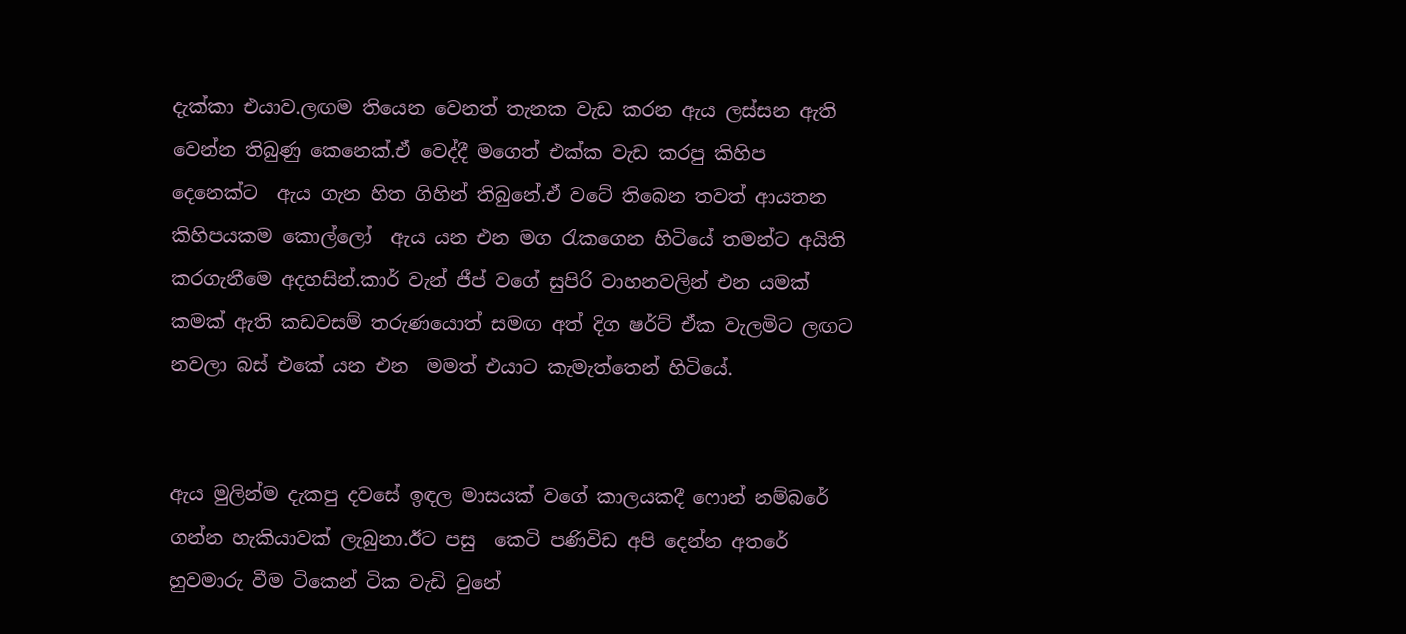දැක්කා එයාව.ලඟම තියෙන වෙනත් තැනක වැඩ කරන ඇය ලස්සන ඇති වෙන්න තිබුණු කෙනෙක්.ඒ වෙද්දී මගෙත් එක්ක වැඩ කරපු කිහිප දෙනෙක්ට  ඇය ගැන හිත ගිහින් තිබුනේ.ඒ වටේ තිබෙන තවත් ආයතන  කිහිපයකම කොල්ලෝ  ඇය යන එන මග රැකගෙන හිටියේ තමන්ට අයිති කරගැනීමෙ අදහසින්.කාර් වැන් ජීප් වගේ සුපිරි වාහනවලින් එන යමක් කමක් ඇති කඩවසම් තරුණයොත් සමඟ අත් දිග ෂර්ට් ඒක වැලමිට ලඟට නවලා බස් එකේ යන එන  මමත් එයාට කැමැත්තෙන් හිටියේ.


ඇය මුලින්ම දැකපු දවසේ ඉඳල මාසයක් වගේ කාලයකදී ෆොන් නම්බරේ ගන්න හැකියාවක් ලැබුනා.ඊට පසු  කෙටි පණිවිඩ අපි දෙන්න අතරේ හුවමාරු වීම ටිකෙන් ටික වැඩි වුනේ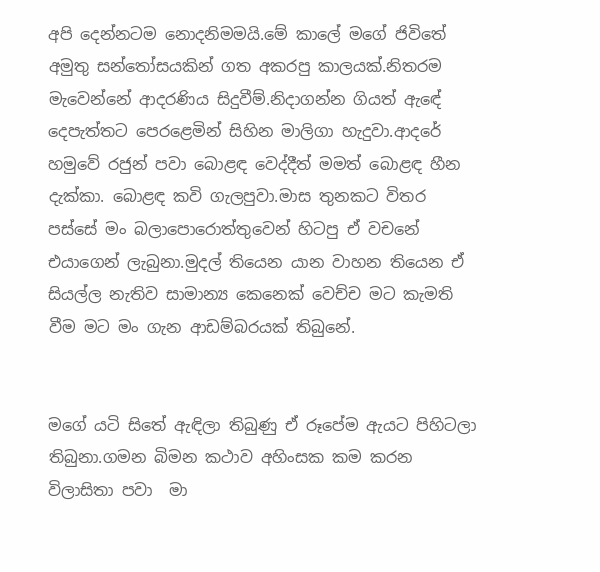අපි දෙන්නටම නොදනිමමයි.මේ කාලේ මගේ ජිවිතේ අමුතු සන්තෝසයකින් ගත අකරපු කාලයක්.නිතරම මැවෙන්නේ ආදරණිය සිදුවීම්.නිදාගන්න ගියත් ඇඳේ දෙපැත්තට පෙරළෙමින් සිහින මාලිගා හැදුවා.ආදරේ හමුවේ රජුන් පවා බොළඳ වෙද්දීත් මමත් බොළඳ හීන දැක්කා. බොළඳ කවි ගැලපුවා.මාස තුනකට විතර පස්සේ මං බලාපොරොත්තුවෙන් හිටපු ඒ වචනේ එයාගෙන් ලැබුනා.මුදල් තියෙන යාන වාහන තියෙන ඒ සියල්ල නැතිව සාමාන්‍ය කෙනෙක් වෙච්ච මට කැමති වීම මට මං ගැන ආඩම්බරයක් තිබුනේ.


මගේ යටි සිතේ ඇඳිලා තිබුණු ඒ රූපේම ඇයට පිහිටලා තිබුනා.ගමන බිමන කථාව අහිංසක කම කරන විලාසිතා පවා  මා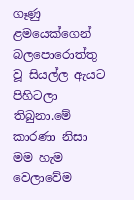ගෑණු ළමයෙක්ගෙන් බලපොරොත්තු වූ සියල්ල ඇයට පිහිටලා තිබුනා.මේ කාරණා නිසා මම හැම වෙලාවේම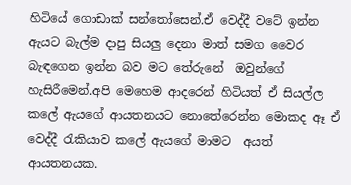හිටියේ ගොඩාක් සන්තෝසෙන්.ඒ වෙද්දී වටේ ඉන්න ඇයට බැල්ම දාපු සියලු දෙනා මාත් සමග වෛර බැඳගෙන ඉන්න බව මට තේරුනේ  ඔවුන්ගේ හැසිරීමෙන්.අපි මෙහෙම ආදරෙන් හිටියත් ඒ සියල්ල කලේ ඇයගේ ආයතනයට නොතේරෙන්න මොකද ඈ ඒ වෙද්දී රැකියාව කලේ ඇයගේ මාමට  අයත් ආයතනයක.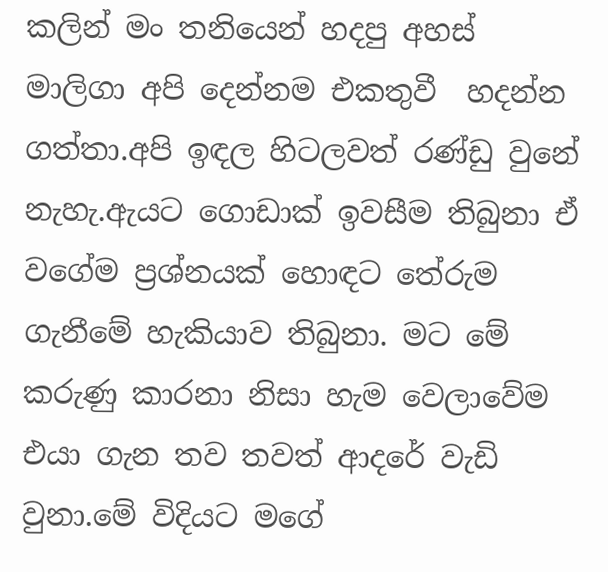කලින් මං තනියෙන් හදපු අහස් මාලිගා අපි දෙන්නම එකතුවී  හදන්න ගත්තා.අපි ඉඳල හිටලවත් රණ්ඩු වුනේ නැහැ.ඇයට ගොඩාක් ඉවසීම තිබුනා ඒ වගේම ප්‍රශ්නයක් හොඳට තේරුම ගැනීමේ හැකියාව තිබුනා. මට මේ කරුණු කාරනා නිසා හැම වෙලාවේම එයා ගැන තව තවත් ආදරේ වැඩි වුනා.මේ විදියට මගේ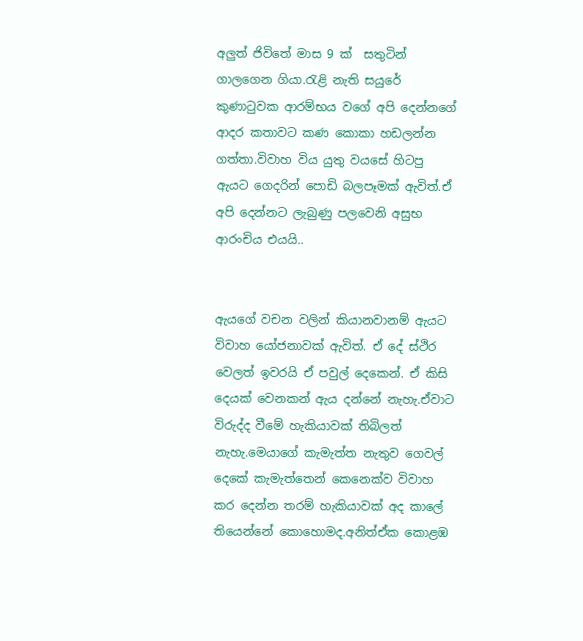අලුත් ජිවිතේ මාස 9 ක්  සතුටින් ගාලගෙන ගියා.රැළි නැති සයුරේ කුණාටුවක ආරම්භය වගේ අපි දෙන්නගේ ආදර කතාවට කණ කොකා හඩලන්න ගත්තා.විවාහ විය යුතු වයසේ හිටපු ඇයට ගෙදරින් පොඩි බලපෑමක් ඇවිත්.ඒ අපි දෙන්නට ලැබුණු පලවෙනි අසුභ ආරංචිය එයයි..


ඇයගේ වචන වලින් කියානවානම් ඇයට  විවාහ යෝජනාවක් ඇවිත්. ඒ දේ ස්ථිර වෙලත් ඉවරයි ඒ පවුල් දෙකෙන්. ඒ කිසි දෙයක් වෙනකන් ඇය දන්නේ නැහැ.ඒවාට විරුද්ද වීමේ හැකියාවක් තිබිලත් නැහැ.මෙයාගේ කැමැත්ත නැතුව ගෙවල් දෙකේ කැමැත්තෙන් කෙනෙක්ව විවාහ කර දෙන්න තරම් හැකියාවක් අද කාලේ තියෙන්නේ කොහොමද.අනිත්ඒක කොළඹ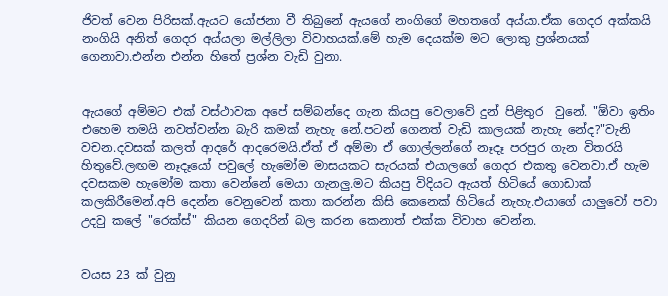ජිවත් වෙන පිරිසක්.ඇයට යෝජනා වී තිබුනේ ඇයගේ නංගිගේ මහතගේ අය්යා.ඒක ගෙදර අක්කයි නංගියි අනිත් ගෙදර අය්යලා මල්ලිලා විවාහයක්.මේ හැම දෙයක්ම මට ලොකු ප්‍රශ්නයක් ගෙනාවා.එන්න එන්න හිතේ ප්‍රශ්න වැඩි වුනා.


ඇයගේ අම්මට එක් වස්ථාවක අපේ සම්බන්දෙ ගැන කියපු වෙලාවේ දුන් පිළිතුර  වුනේ. "ඕවා ඉතිං එහෙම තමයි නවත්වන්න බැරි කමක් නැහැ නේ.පටන් ගෙනත් වැඩි කාලයක් නැහැ නේද?"වැනි වචන.දවසක් කලත් ආදරේ ආදරෙමයි.ඒත් ඒ අම්මා ඒ ගොල්ලන්ගේ නෑදෑ පරපුර ගැන විතරයි හිතුවේ.ලඟම නෑදෑයෝ පවුලේ හැමෝම මාසයකට සැරයක් එයාලගේ ගෙදර එකතු වෙනවා.ඒ හැම දවසකම හැමෝම කතා වෙන්නේ මෙයා ගැනලු.මට කියපු විදියට ඇයත් හිටියේ ගොඩාක් කලකිරීමෙන්.අපි දෙන්න වෙනුවෙන් කතා කරන්න කිසි කෙනෙක් හිටියේ නැහැ.එයාගේ යාලුවෝ පවා උදවු කලේ "රෙක්ස්" කියන ගෙදරින් බල කරන කෙනාත් එක්ක විවාහ වෙන්න.


වයස 23 ක් වුනු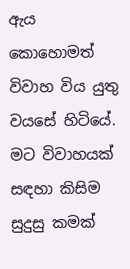ඇය කොහොමත් විවාහ විය යුතු වයසේ හිටියේ. මට විවාහයක් සඳහා කිසිම සුදුසු කමක්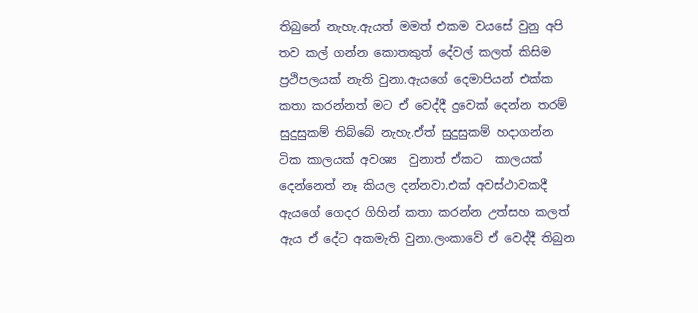තිබුනේ නැහැ.ඇයත් මමත් එකම වයසේ වුනු අපි තව කල් ගන්න කොතකුත් දේවල් කලත් කිසිම ප්‍රථිපලයක් නැති වුනා.ඇයගේ දෙමාපියන් එක්ක කතා කරන්නත් මට ඒ වෙද්දී දුවෙක් දෙන්න තරම් සුදුසුකම් තිබ්බේ නැහැ.ඒත් සුදුසුකම් හදාගන්න ටික කාලයක් අවශ්‍ය  වුනාත් ඒකට  කාලයක් දෙන්නෙත් නෑ කියල දන්නවා.එක් අවස්ථාවකදී ඇයගේ ගෙදර ගිහින් කතා කරන්න උත්සහ කලත් ඇය ඒ දේට අකමැති වුනා.ලංකාවේ ඒ වෙද්දී තිබුන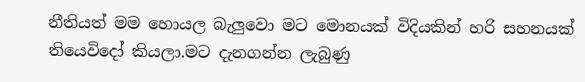නීතියත් මම හොයල බැලුවො මට මොනයක් විදියකින් හරි සහනයක් තියෙවිදෝ කියලා.මට දැනගන්න ලැබුණු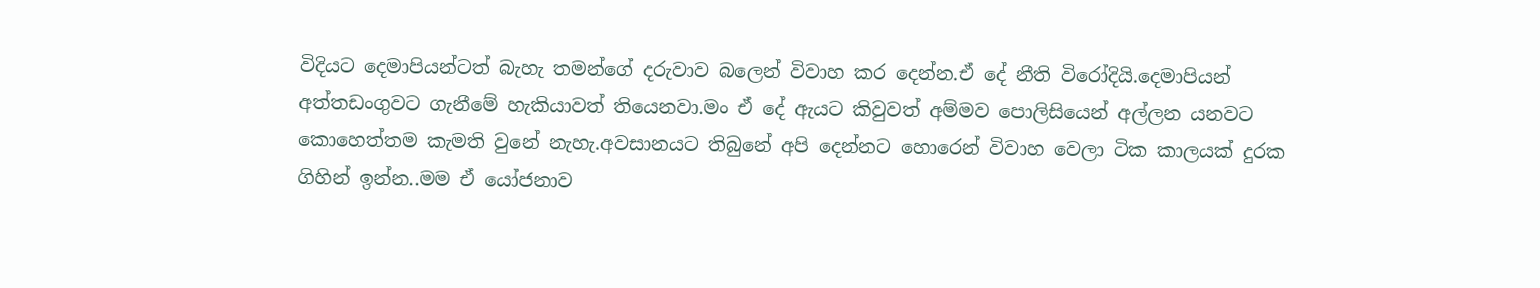විදියට දෙමාපියන්ටත් බැහැ තමන්ගේ දරුවාව බලෙන් විවාහ කර දෙන්න.ඒ දේ නීති විරෝදියි.දෙමාපියන් අත්තඩංගුවට ගැනීමේ හැකියාවත් තියෙනවා.මං ඒ දේ ඇයට කිවුවත් අම්මව පොලිසියෙන් අල්ලන යනවට කොහෙත්තම කැමති වුනේ නැහැ.අවසානයට තිබුනේ අපි දෙන්නට හොරෙන් විවාහ වෙලා ටික කාලයක් දුරක ගිහින් ඉන්න..මම ඒ යෝජනාව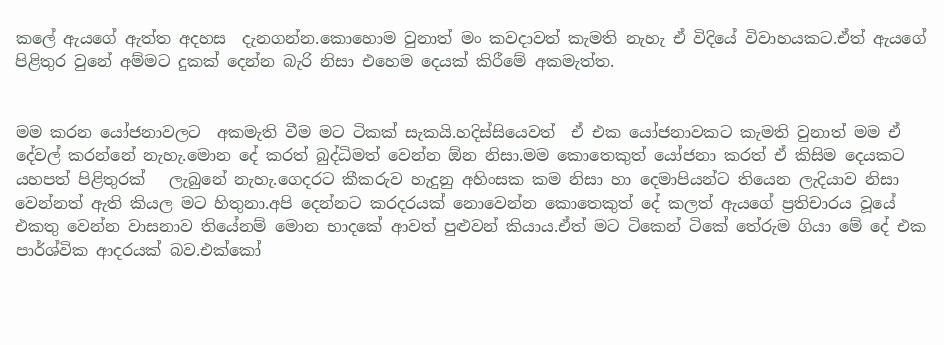කලේ ඇයගේ ඇත්ත අදහස  දැනගන්න.කොහොම වුනාත් මං කවදාවත් කැමති නැහැ ඒ විදියේ විවාහයකට.ඒත් ඇයගේ පිළිතුර වුනේ අම්මට දුකක් දෙන්න බැරි නිසා එහෙම දෙයක් කිරීමේ අකමැත්ත.


මම කරන යෝජනාවලට  අකමැති වීම මට ටිකක් සැකයි.හදිස්සියෙවත්  ඒ එක යෝජනාවකට කැමති වුනාත් මම ඒ දේවල් කරන්නේ නැහැ.මොන දේ කරත් බුද්ධිමත් වෙන්න ඕන නිසා.මම කොතෙකුත් යෝජනා කරත් ඒ කිසිම දෙයකට යහපත් පිළිතුරක්   ලැබුනේ නැහැ.ගෙදරට කීකරුව හැදුනු අහිංසක කම නිසා හා දෙමාපියන්ට තියෙන ලැදියාව නිසා වෙන්නත් ඇති කියල මට හිතුනා.අපි දෙන්නට කරදරයක් නොවෙන්න කොතෙකුත් දේ කලත් ඇයගේ ප්‍රතිචාරය වූයේ එකතු වෙන්න වාසනාව තියේනම් මොන භාදකේ ආවත් පුළුවන් කියාය.ඒත් මට ටිකෙන් ටිකේ තේරුම ගියා මේ දේ එක පාර්ශ්වික ආදරයක් බව.එක්කෝ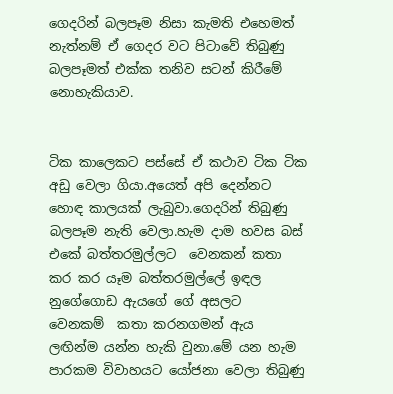ගෙදරින් බලපෑම නිසා කැමති එහෙමත් නැත්නම් ඒ ගෙදර වට පිටාවේ තිබුණු  බලපෑමත් එක්ක තනිව සටන් කිරීමේ නොහැකියාව.


ටික කාලෙකට පස්සේ ඒ කථාව ටික ටික අඩු වෙලා ගියා.අයෙත් අපි දෙන්නට හොඳ කාලයක් ලැබුවා.ගෙදරින් තිබුණු බලපෑම නැති වෙලා.හැම දාම හවස බස් එකේ බත්තරමුල්ලට  වෙනකන් කතා කර කර යෑම බත්තරමුල්ලේ ඉඳල නුගේගොඩ ඇයගේ ගේ අසලට  වෙනකම්  කතා කරනගමන් ඇය ලඟින්ම යන්න හැකි වුනා.මේ යන හැම පාරකම විවාහයට යෝජනා වෙලා තිබුණු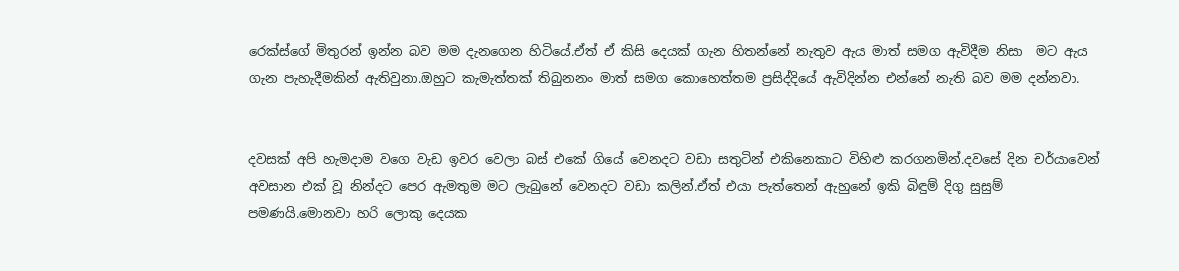රෙක්ස්ගේ මිතුරන් ඉන්න බව මම දැනගෙන හිටියේ.ඒත් ඒ කිසි දෙයක් ගැන හිතන්නේ නැතුව ඇය මාත් සමග ඇවිදීම නිසා  මට ඇය ගැන පැහැදීමකින් ඇතිවුනා.ඔහුට කැමැත්තක් තිබුනනං මාත් සමග කොහෙත්තම ප්‍රසිද්දියේ ඇවිදින්න එන්නේ නැති බව මම දන්නවා.


දවසක් අපි හැමදාම වගෙ වැඩ ඉවර වෙලා බස් එකේ ගියේ වෙනදට වඩා සතුටින් එකිනෙකාට විහිළු කරගනමින්.දවසේ දින චර්යාවෙන් අවසාන එක් වූ නින්දට පෙර ඇමතුම මට ලැබුනේ වෙනදට වඩා කලින්.ඒත් එයා පැත්තෙන් ඇහුනේ ඉකි බිඳුම් දිගු සුසුම් පමණයි.මොනවා හරි ලොකු දෙයක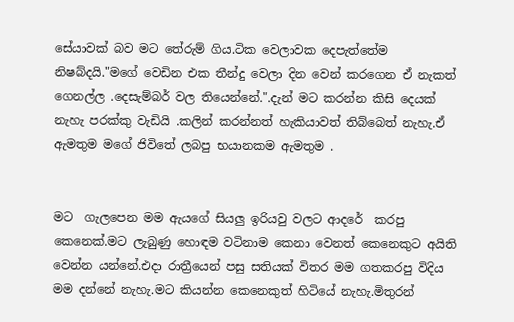සේයාවක් බව මට තේරුම් ගිය.ටික වෙලාවක දෙපැත්තේම නිෂබ්දයි."මගේ වෙඩින එක තීන්දු වෙලා දින වෙන් කරගෙන ඒ නැකත් ගෙනල්ල .දෙසැම්බර් වල තියෙන්නේ.".දැන් මට කරන්න කිසි දෙයක් නැහැ පරක්කු වැඩියි .කලින් කරන්නත් හැකියාවත් තිබ්බෙත් නැහැ.ඒ ඇමතුම මගේ ජිවිතේ ලබපු භයානකම ඇමතුම .


මට  ගැලපෙන මම ඇයගේ සියලු ඉරියවු වලට ආදරේ  කරපු කෙනෙක්.මට ලැබුණු හොඳම වටිනාම කෙනා වෙනත් කෙනෙකුට අයිති වෙන්න යන්නේ.එදා රාත්‍රීයෙන් පසු සතියක් විතර මම ගතකරපු විදිය මම දන්නේ නැහැ.මට කියන්න කෙනෙකුත් හිටියේ නැහැ.මිතුරන්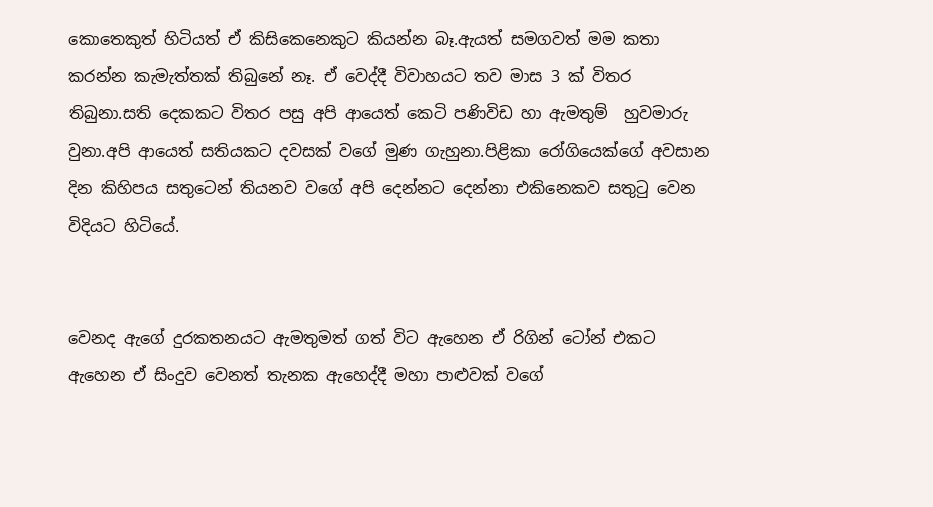කොතෙකුත් හිටියත් ඒ කිසිකෙනෙකුට කියන්න බෑ.ඇයත් සමගවත් මම කතා කරන්න කැමැත්තක් තිබුනේ නෑ. ඒ වෙද්දී විවාහයට තව මාස 3 ක් විතර තිබුනා.සති දෙකකට විතර පසු අපි ආයෙත් කෙටි පණිවිඩ හා ඇමතුම්  හුවමාරු වුනා.අපි ආයෙත් සතියකට දවසක් වගේ මුණ ගැහුනා.පිළිකා රෝගියෙක්ගේ අවසාන දින කිහිපය සතුටෙන් තියනව වගේ අපි දෙන්නට දෙන්නා එකිනෙකව සතුටු වෙන විදියට හිටියේ.


වෙනද ඇගේ දුරකතනයට ඇමතුමත් ගත් විට ඇහෙන ඒ රිගින් ටෝන් එකට ඇහෙන ඒ සිංදුව වෙනත් තැනක ඇහෙද්දී මහා පාළුවක් වගේ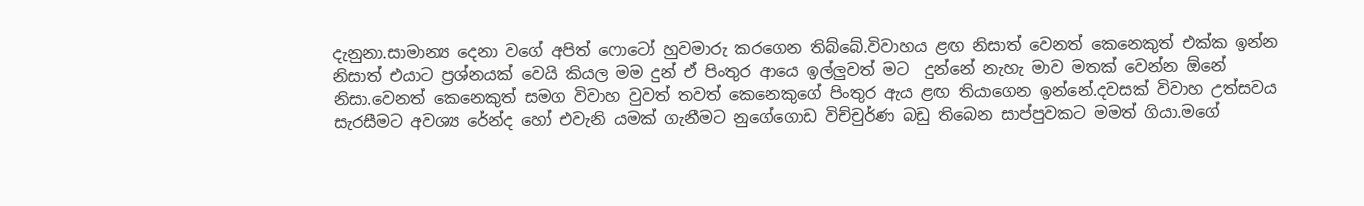දැනුනා.සාමාන්‍ය දෙනා වගේ අපිත් ෆොටෝ හුවමාරු කරගෙන තිබ්බේ.විවාහය ළඟ නිසාත් වෙනත් කෙනෙකුත් එක්ක ඉන්න නිසාත් එයාට ප්‍රශ්නයක් වෙයි කියල මම දුන් ඒ පිංතුර ආයෙ ඉල්ලුවත් මට  දුන්නේ නැහැ මාව මතක් වෙන්න ඕනේ නිසා.වෙනත් කෙනෙකුත් සමග විවාහ වුවත් තවත් කෙනෙකුගේ පිංතුර ඇය ළඟ තියාගෙන ඉන්නේ.දවසක් විවාහ උත්සවය සැරසීමට අවශ්‍ය රේන්ද හෝ එවැනි යමක් ගැනීමට නුගේගොඩ විච්චුර්ණ බඩු තිබෙන සාප්පුවකට මමත් ගියා.මගේ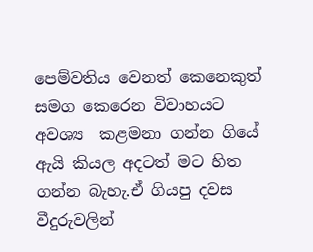පෙම්වතිය වෙනත් කෙනෙකුත් සමග කෙරෙන විවාහයට අවශ්‍ය  කළමනා ගන්න ගියේ ඇයි කියල අදටත් මට හිත ගන්න බැහැ.ඒ ගියපු දවස වීදුරුවලින්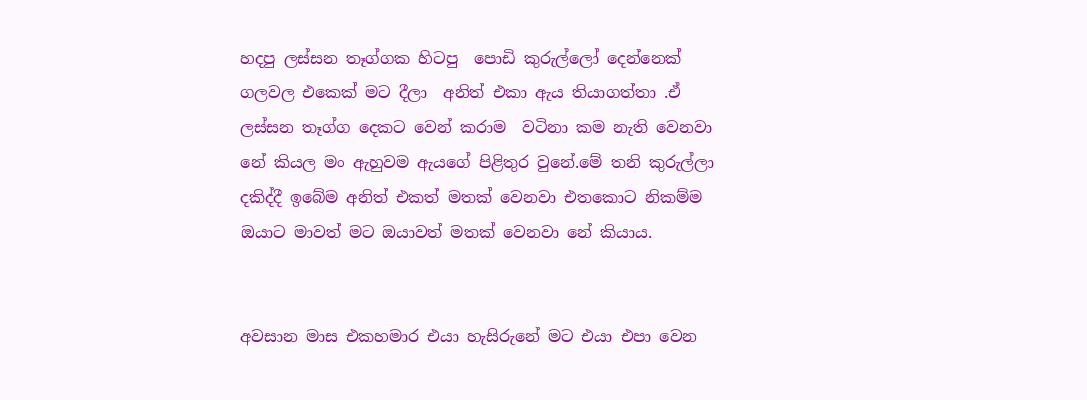හදපු ලස්සන තෑග්ගක හිටපු  පොඩි කුරුල්ලෝ දෙන්නෙක් ගලවල එකෙක් මට දීලා  අනිත් එකා ඇය තියාගත්තා .ඒ ලස්සන තෑග්ග දෙකට වෙන් කරාම  වටිනා කම නැති වෙනවා නේ කියල මං ඇහුවම ඇයගේ පිළිතුර වුනේ.මේ තනි කුරුල්ලා දකිද්දී ඉබේම අනිත් එකත් මතක් වෙනවා එතකොට නිකම්ම ඔයාට මාවත් මට ඔයාවත් මතක් වෙනවා නේ කියාය.


අවසාන මාස එකහමාර එයා හැසිරුනේ මට එයා එපා වෙන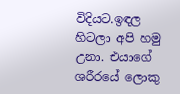විදියට.ඉඳල හිටලා අපි හමු උනා. එයාගේ ශරීරයේ ලොකු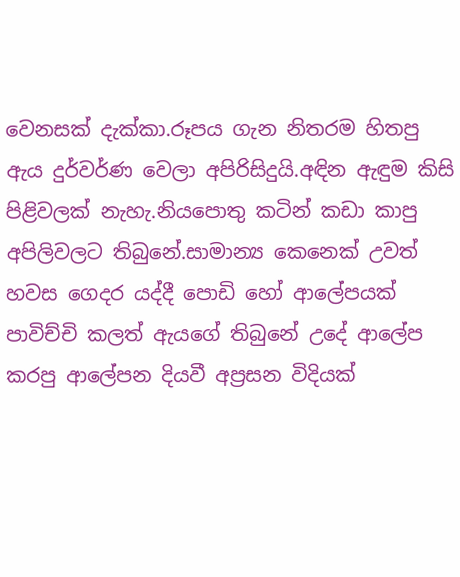වෙනසක් දැක්කා.රූපය ගැන නිතරම හිතපු ඇය දුර්වර්ණ වෙලා අපිරිසිදුයි.අඳින ඇඳුම කිසි පිළිවලක් නැහැ.නියපොතු කටින් කඩා කාපු අපිලිවලට තිබුනේ.සාමාන්‍ය කෙනෙක් උවත් හවස ගෙදර යද්දී පොඩි හෝ ආලේපයක් පාවිච්චි කලත් ඇයගේ තිබුනේ උදේ ආලේප කරපු ආලේපන දියවී අප්‍රසන විදියක්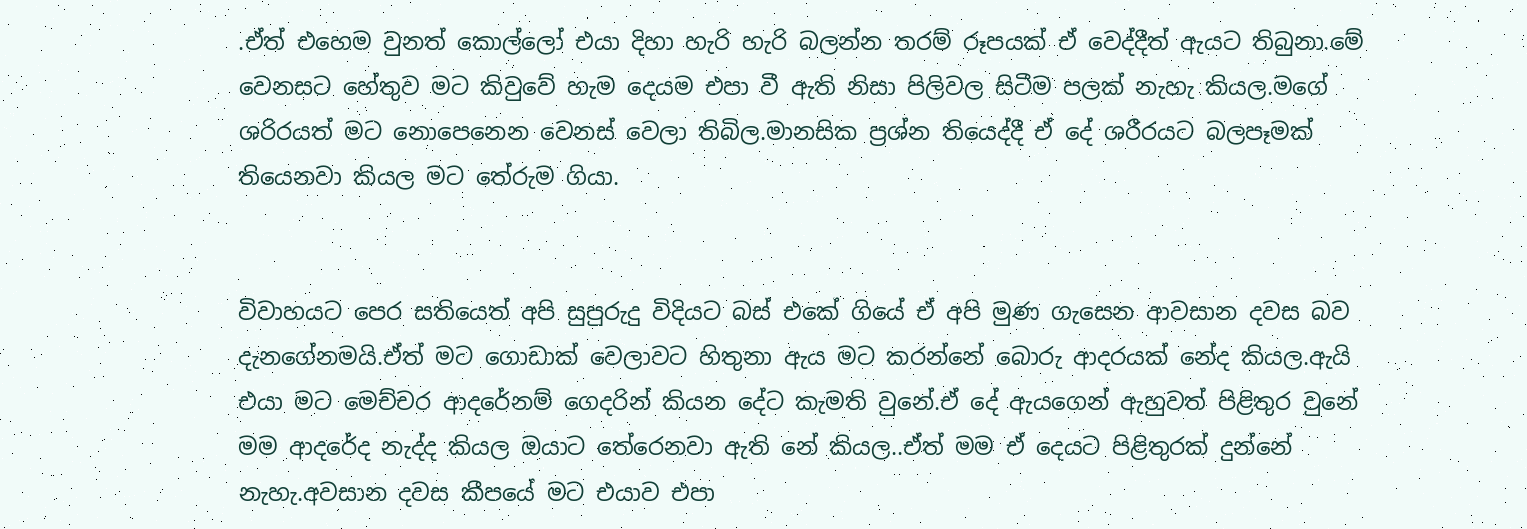.ඒත් එහෙම වුනත් කොල්ලෝ එයා දිහා හැරි හැරි බලන්න තරම් රූපයක් ඒ වෙද්දීත් ඇයට තිබුනා.මේ වෙනසට හේතුව මට කිවුවේ හැම දෙයම එපා වී ඇති නිසා පිලිවල සිටීම පලක් නැහැ කියල.මගේ ශරිරයත් මට නොපෙනෙන වෙනස් වෙලා තිබිල.මානසික ප්‍රශ්න තියෙද්දී ඒ දේ ශරීරයට බලපෑමක් තියෙනවා කියල මට තේරුම ගියා.


විවාහයට පෙර සතියෙත් අපි සුපුරුදු විදියට බස් එකේ ගියේ ඒ අපි මුණ ගැසෙන ආවසාන දවස බව දැනගේනමයි.ඒත් මට ගොඩාක් වෙලාවට හිතුනා ඇය මට කරන්නේ බොරු ආදරයක් නේද කියල.ඇයි එයා මට මෙච්චර ආදරේනම් ගෙදරින් කියන දේට කැමති වුනේ.ඒ දේ ඇයගෙන් ඇහුවත් පිළිතුර වුනේ මම ආදරේද නැද්ද කියල ඔයාට තේරෙනවා ඇති නේ කියල..ඒත් මම ඒ දෙයට පිළිතුරක් දුන්නේ නැහැ.අවසාන දවස කීපයේ මට එයාව එපා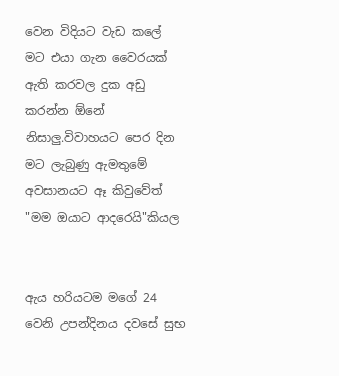වෙන විදියට වැඩ කලේ මට එයා ගැන වෛරයක් ඇති කරවල දුක අඩු කරන්න ඕනේ නිසාලු.විවාහයට පෙර දින මට ලැබුණු ඇමතුමේ අවසානයට ඈ කිවුවේත් "මම ඔයාට ආදරෙයි"කියල


ඇය හරියටම මගේ 24 වෙනි උපන්දිනය දවසේ සුභ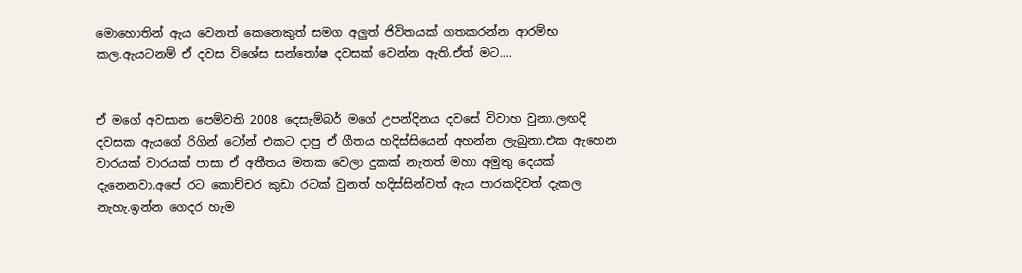මොහොතින් ඇය වෙනත් කෙනෙකුත් සමග අලුත් ජිවිතයක් ගතකරන්න ආරම්භ කල.ඇයටනම් ඒ දවස විශේස සන්තෝෂ දවසක් වෙන්න ඇති.ඒත් මට....


ඒ මගේ අවසාන පෙම්වති 2008 දෙසැම්බර් මගේ උපන්දිනය දවසේ විවාහ වුනා.ලඟදි දවසක ඇයගේ රිගින් ටෝන් එකට දාපු ඒ ගීතය හදිස්සියෙන් අහන්න ලැබුනා.එක ඇහෙන වාරයක් වාරයක් පාසා ඒ අතීතය මතක වෙලා දුකක් නැතත් මහා අමුතු දෙයක් දැනෙනවා.අපේ රට කොච්චර කුඩා රටක් වුනත් හදිස්සින්වත් ඇය පාරකදිවත් දැකල නැහැ.ඉන්න ගෙදර හැම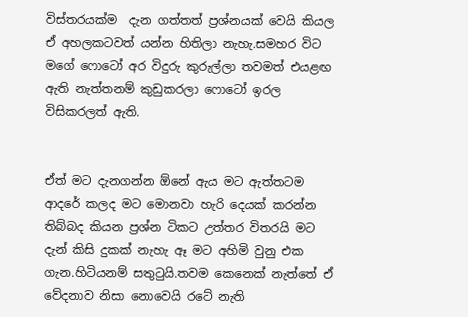විස්තරයක්ම  දැන ගත්තත් ප්‍රශ්නයක් වෙයි කියල ඒ අහලකටවත් යන්න හිතිලා නැහැ.සමහර විට මගේ ෆොටෝ අර විදුරු කුරුල්ලා තවමත් එයළඟ ඇති නැත්තනම් කුඩුකරලා ෆොටෝ ඉරල විසිකරලත් ඇති.


ඒත් මට දැනගන්න ඕනේ ඇය මට ඇත්තටම ආදරේ කලද මට මොනවා හැරි දෙයක් කරන්න තිබ්බද කියන ප්‍රශ්න ටිකට උත්තර විතරයි මට දැන් කිසි දුකක් නැහැ ඈ මට අහිමි වුනු එක ගැන.හිටියනම් සතුටුයි.තවම කෙනෙක් නැත්තේ ඒ වේදනාව නිසා නොවෙයි රටේ නැති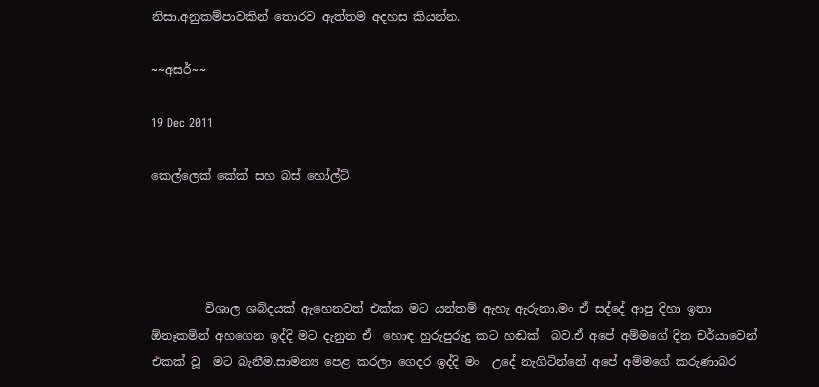නිසා.අනුකම්පාවකින් තොරව ඇත්තම අදහස කියන්න.

~~අසර්~~

19 Dec 2011

කෙල්ලෙක් කේක් සහ බස් හෝල්ට්




         විශාල ශබ්දයක් ඇහෙනවත් එක්ක මට යන්තම් ඇහැ ඇරුනා.මං ඒ සද්දේ ආපු දිහා ඉතා ඕනෑකමින් අහගෙන ඉද්දි මට දැනුන ඒ  හොඳ හුරුපුරුදු කට හඬක්  බව.ඒ අපේ අම්මගේ දින චර්යාවෙන් එකක් වූ  මට බැනීම.සාමන්‍ය පෙළ කරලා ගෙදර ඉද්දි මං  උදේ නැගිටින්නේ අපේ අම්මගේ කරුණාබර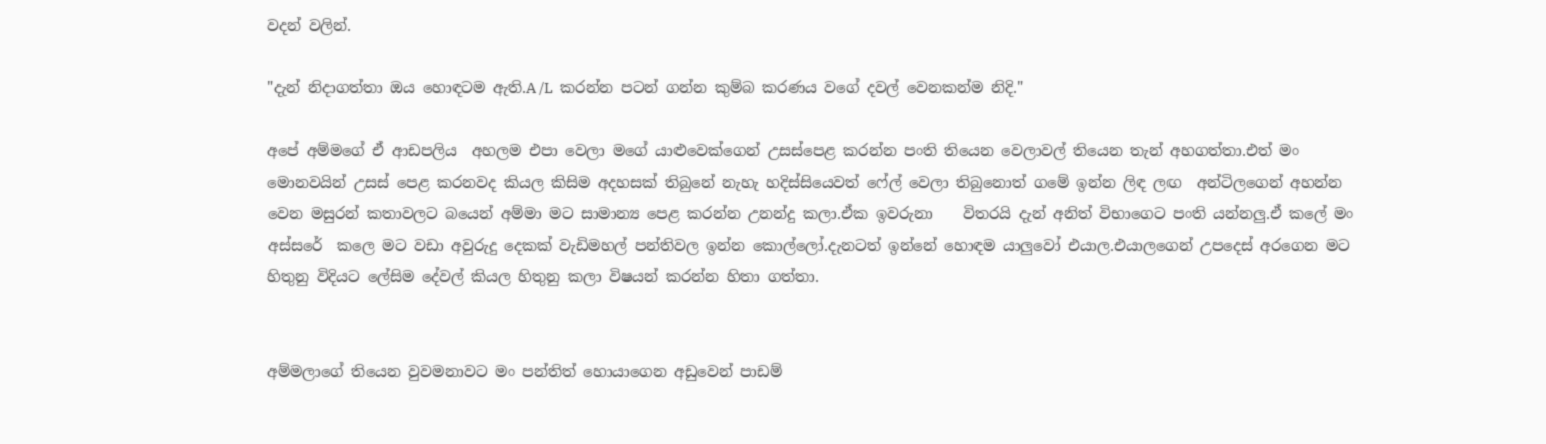වදන් වලින්.

"දැන් නිදාගත්තා ඔය හොඳටම ඇති.A /L  කරන්න පටන් ගන්න කුම්බ කරණය වගේ දවල් වෙනකන්ම නිදි."

අපේ අම්මගේ ඒ ආඩපලිය  අහලම එපා වෙලා මගේ යාළුවෙක්ගෙන් උසස්පෙළ කරන්න පංති තියෙන වෙලාවල් තියෙන තැන් අහගත්තා.එත් මං මොනවයින් උසස් පෙළ කරනවද කියල කිසිම අදහසක් තිබුනේ නැහැ හදිස්සියෙවත් ෆේල් වෙලා තිබුනොත් ගමේ ඉන්න ලිඳ ලඟ  අන්ටිලගෙන් අහන්න වෙන මසුරන් කතාවලට බයෙන් අම්මා මට සාමාන්‍ය පෙළ කරන්න උනන්දු කලා.ඒක ඉවරුනා    විතරයි දැන් අනිත් විභාගෙට පංති යන්නලු.ඒ කලේ මං අස්සරේ  කලෙ මට වඩා අවුරුදු දෙකක් වැඩිමහල් පන්තිවල ඉන්න කොල්ලෝ.දැනටත් ඉන්නේ හොඳම යාලුවෝ එයාල.එයාලගෙන් උපදෙස් අරගෙන මට හිතුනු විදියට ලේසිම දේවල් කියල හිතුනු කලා විෂයන් කරන්න හිතා ගත්තා.


අම්මලාගේ තියෙන වුවමනාවට මං පන්තිත් හොයාගෙන අඩුවෙන් පාඩම්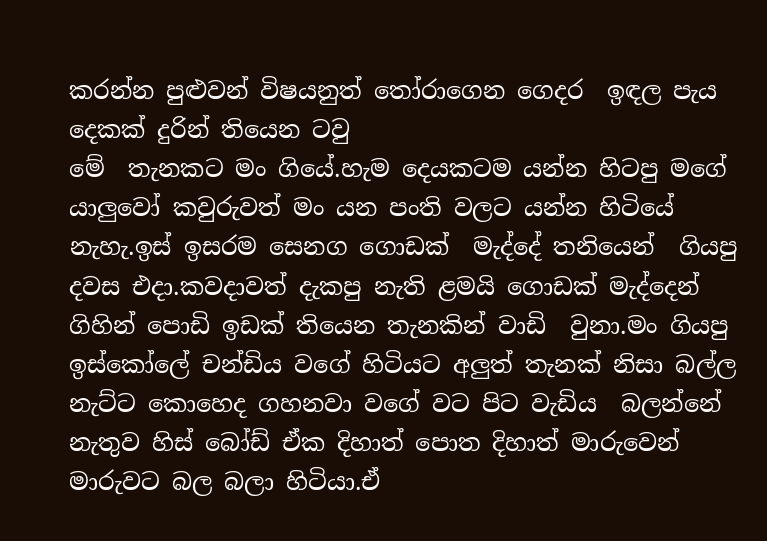කරන්න පුළුවන් විෂයනුත් තෝරාගෙන ගෙදර  ඉඳල පැය දෙකක් දුරින් තියෙන ටවු
මේ  තැනකට මං ගියේ.හැම දෙයකටම යන්න හිටපු මගේ යාලුවෝ කවුරුවත් මං යන පංති වලට යන්න හිටියේ නැහැ.ඉස් ඉසරම සෙනග ගොඩක්  මැද්දේ තනියෙන්  ගියපු දවස එදා.කවදාවත් දැකපු නැති ළමයි ගොඩක් මැද්දෙන් ගිහින් පොඩි ඉඩක් තියෙන තැනකින් වාඩි  වුනා.මං ගියපු ඉස්කෝලේ චන්ඩිය වගේ හිටියට අලුත් තැනක් නිසා බල්ල නැට්ට කොහෙද ගහනවා වගේ වට පිට වැඩිය  බලන්නේ නැතුව හිස් බෝඩ් ඒක දිහාත් පොත දිහාත් මාරුවෙන් මාරුවට බල බලා හිටියා.ඒ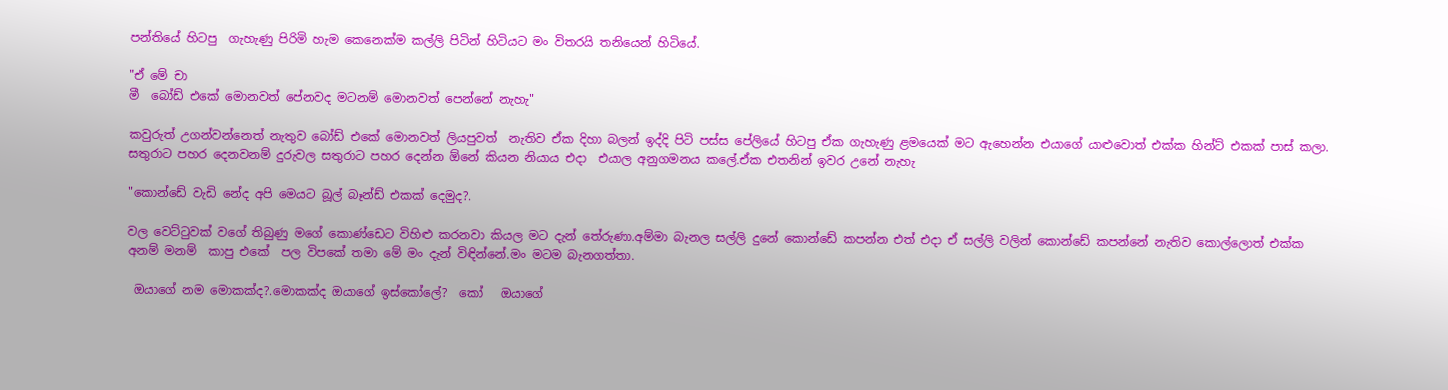පන්තියේ හිටපු  ගැහැණු පිරිමි හැම කෙනෙක්ම කල්ලි පිටින් හිටියට මං විතරයි තනියෙන් හිටියේ.

"ඒ මේ චා
මී  බෝඩ් එකේ මොනවත් පේනවද මටනම් මොනවත් පෙන්නේ නැහැ"

කවුරුත් උගන්වන්නෙත් නැතුව බෝඩ් එකේ මොනවත් ලියපුවත්  නැතිව ඒක දිහා බලන් ඉද්දි පිටි පස්ස පේලියේ හිටපු ඒක ගැහැණු ළමයෙක් මට ඇහෙන්න එයාගේ යාළුවොත් එක්ක හින්ට් එකක් පාස් කලා.
සතුරාට පහර දෙනවනම් දුරුවල සතුරාට පහර දෙන්න ඕනේ කියන නියාය එදා  එයාල අනුගමනය කලේ.ඒක එතනින් ඉවර උනේ නැහැ

"කොන්ඩේ වැඩි නේද අපි මෙයට බූල් බෑන්ඩ් එකක් දෙමුද?.

වල වෙට්ටුවක් වගේ තිබුණු මගේ කොණ්ඩෙට විහිළු කරනවා කියල මට දැන් තේරුණා.අම්මා බැනල සල්ලි දුනේ කොන්ඩේ කපන්න එත් එදා ඒ සල්ලි වලින් කොන්ඩේ කපන්නේ නැතිව කොල්ලොත් එක්ක
අනම් මනම්  කාපු එකේ  පල විපකේ තමා මේ මං දැන් විඳින්නේ.මං මටම බැනගත්තා.

 ඔයාගේ නම මොකක්ද?.මොකක්ද ඔයාගේ ඉස්කෝලේ?  කෝ   ඔයාගේ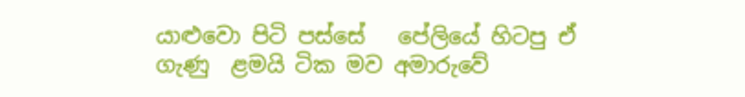යාළුවො පිටි පස්සේ   පේලියේ හිටපු ඒ ගැණු  ළමයි ටික මව අමාරුවේ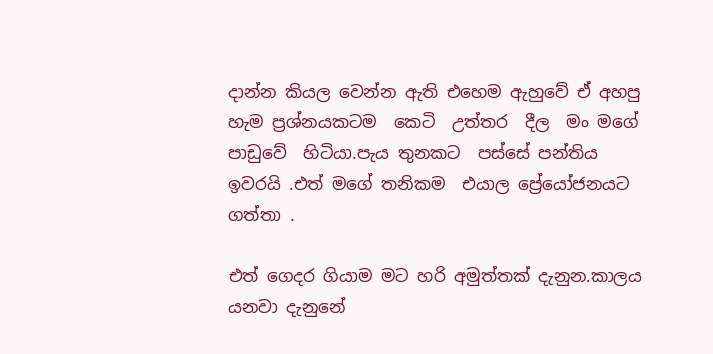දාන්න කියල වෙන්න ඇති එහෙම ඇහුවේ ඒ අහපු  හැම ප්‍රශ්නයකටම  කෙටි  උත්තර  දීල  මං මගේ පාඩුවේ  හිටියා.පැය තුනකට  පස්සේ පන්තිය  ඉවරයි .එත් මගේ තනිකම  එයාල ප්‍රේයෝජනයට ගත්තා .

එත් ගෙදර ගියාම මට හරි අමුත්තක් දැනුන.කාලය යනවා දැනුනේ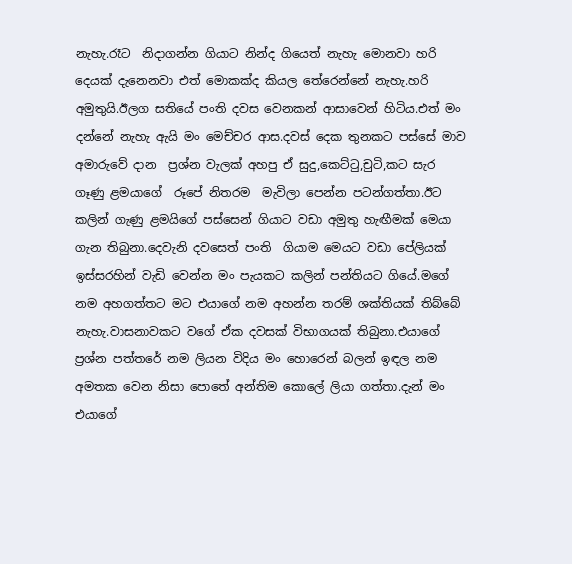නැහැ.රෑට  නිදාගන්න ගියාට නින්ද ගියෙත් නැහැ මොනවා හරි දෙයක් දැනෙනවා එත් මොකක්ද කියල තේරෙන්නේ නැහැ.හරි අමුතුයි.ඊලග සතියේ පංති දවස වෙනකන් ආසාවෙන් හිටිය.එත් මං දන්නේ නැහැ ඇයි මං මෙච්චර ආස.දවස් දෙක තුනකට පස්සේ මාව අමාරුවේ දාන  ප්‍රශ්න වැලක් අහපු ඒ සුදු,කෙට්ටු,චුටි,කට සැර
ගෑණු ළමයාගේ  රූපේ නිතරම  මැවිලා පෙන්න පටන්ගත්තා.ඊට කලින් ගැණු ළමයිගේ පස්සෙන් ගියාට වඩා අමුතු හැඟීමක් මෙයා ගැන තිබුනා.දෙවැනි දවසෙත් පංති  ගියාම මෙයට වඩා පේලියක් ඉස්සරහින් වැඩි වෙන්න මං පැයකට කලින් පන්තියට ගියේ.මගේ නම අහගත්තට මට එයාගේ නම අහන්න තරම් ශක්තියක් තිබ්බේ නැහැ.වාසනාවකට වගේ ඒක දවසක් විභාගයක් තිබුනා.එයාගේ ප්‍රශ්න පත්තරේ නම ලියන විදිය මං හොරෙන් බලන් ඉඳල නම අමතක වෙන නිසා පොතේ අන්තිම කොලේ ලියා ගත්තා.දැන් මං එයාගේ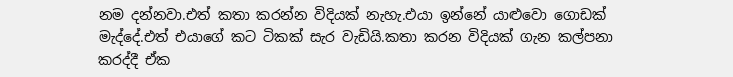නම දන්නවා.එත් කතා කරන්න විදියක් නැහැ.එයා ඉන්නේ යාළුවො ගොඩක් මැද්දේ.එත් එයාගේ කට ටිකක් සැර වැඩියි.කතා කරන විදියක් ගැන කල්පනා කරද්දී ඒක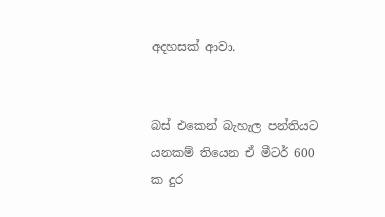අදහසක් ආවා.


බස් එකෙන් බැහැල පන්තියට යනකම් තියෙන ඒ මීටර් 600 ක දුර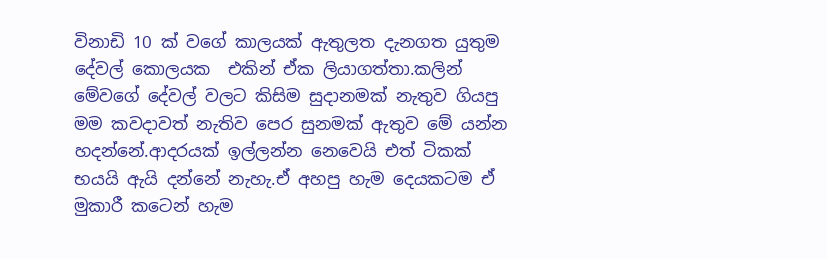විනාඩි 10 ක් වගේ කාලයක් ඇතුලත දැනගත යුතුම  දේවල් කොලයක  එකින් ඒක ලියාගත්තා.කලින් මේවගේ දේවල් වලට කිසිම සුදානමක් නැතුව ගියපු මම කවදාවත් නැතිව පෙර සුනමක් ඇතුව මේ යන්න හදන්නේ.ආදරයක් ඉල්ලන්න නෙවෙයි එත් ටිකක් භයයි ඇයි දන්නේ නැහැ.ඒ අහපු හැම දෙයකටම ඒ මුකාරී කටෙන් හැම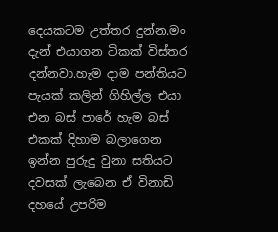දෙයකටම උත්තර දුන්න.මං දැන් එයාගන ටිකක් විස්තර දන්නවා.හැම දාම පන්තියට පැයක් කලින් ගිහිල්ල එයා එන බස් පාරේ හැම බස් එකක් දිහාම බලාගෙන ඉන්න පුරුදු වුනා සතියට දවසක් ලැබෙන ඒ විනාඩි දහයේ උපරිම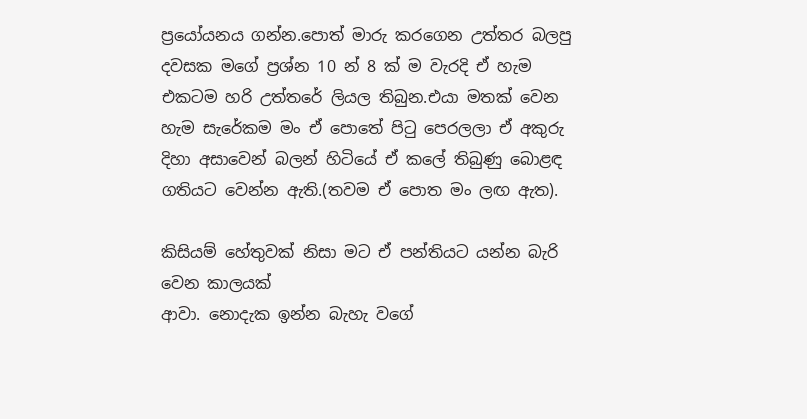ප්‍රයෝයනය ගන්න.පොත් මාරු කරගෙන උත්තර බලපු දවසක මගේ ප්‍රශ්න 10 න් 8 ක් ම වැරදි ඒ හැම එකටම හරි උත්තරේ ලියල තිබුන.එයා මතක් වෙන හැම සැරේකම මං ඒ පොතේ පිටු පෙරලලා ඒ අකුරු දිහා අසාවෙන් බලන් හිටියේ ඒ කලේ තිබුණු බොළඳ ගතියට වෙන්න ඇති.(තවම ඒ පොත මං ලඟ ඇත).

කිසියම් හේතුවක් නිසා මට ඒ පන්තියට යන්න බැරි වෙන කාලයක්
ආවා. නොදැක ඉන්න බැහැ වගේ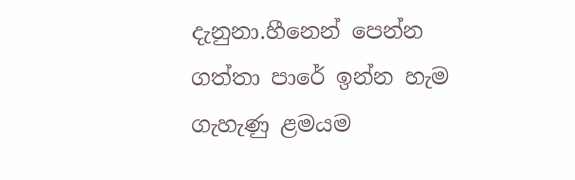දැනුනා.හීනෙන් පෙන්න ගත්තා පාරේ ඉන්න හැම ගැහැණු ළමයම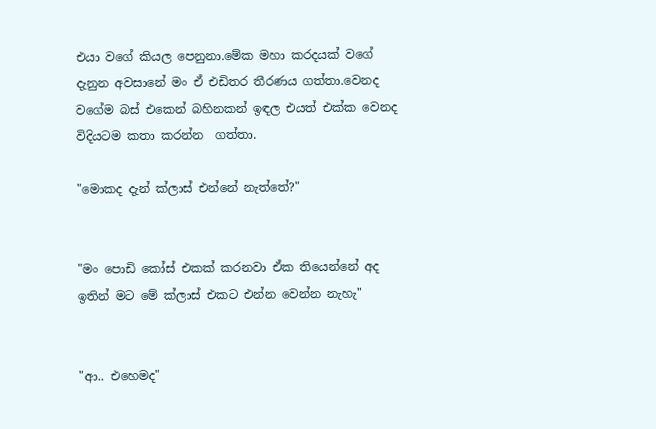එයා වගේ කියල පෙනුනා.මේක මහා කරදයක් වගේ දැනුන අවසානේ මං ඒ එඩිතර තීරණය ගත්තා.වෙනද වගේම බස් එකෙන් බහිනකන් ඉඳල එයත් එක්ක වෙනද විදියටම කතා කරන්න  ගත්තා.

"මොකද දැන් ක්ලාස් එන්නේ නැත්තේ?"


"මං පොඩි කෝස් එකක් කරනවා ඒක තියෙන්නේ අද ඉතින් මට මේ ක්ලාස් එකට එන්න වෙන්න නැහැ"


"ආ.. එහෙමද"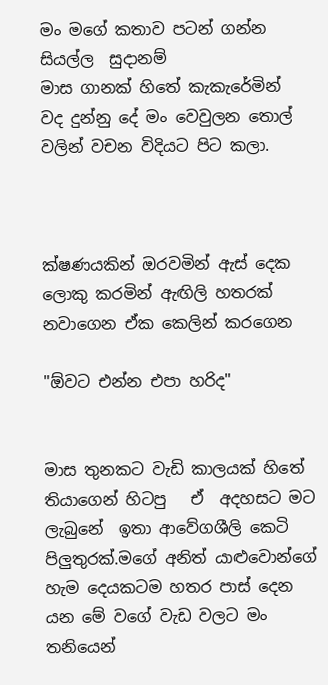මං මගේ කතාව පටන් ගන්න සියල්ල  සුදානම්
මාස ගානක් හිතේ කැකැරේමින්  වද දුන්නු දේ මං වෙවුලන තොල් වලින් වචන විදියට පිට කලා.



ක්ෂණයකින් ඔරවමින් ඇස් දෙක ලොකු කරමින් ඇඟිලි හතරක් නවාගෙන ඒක කෙලින් කරගෙන

"ඕවට එන්න එපා හරිද"


මාස තුනකට වැඩි කාලයක් හිතේ  තියාගෙන් හිටපු   ඒ  අදහසට මට ලැබුනේ  ඉතා ආවේගශීලි කෙටි පිලුතුරක්.මගේ අනිත් යාළුවොන්ගේ හැම දෙයකටම හතර පාස් දෙන යන මේ වගේ වැඩ වලට මං තනියෙන්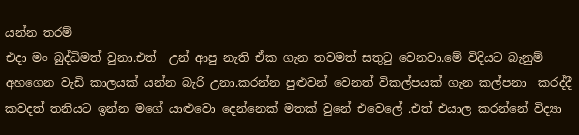යන්න තරම්
එදා මං බුද්ධිමත් වුනා.එත්  උන් ආපු නැති ඒක ගැන තවමත් සතුටු වෙනවා.මේ විදියට බැනුම් අහගෙන වැඩි කාලයක් යන්න බැරි උනා.කරන්න පුළුවන් වෙනත් විකල්පයක් ගැන කල්පනා  කරද්දී  කවදත් තනියට ඉන්න මගේ යාළුවො දෙන්නෙක් මතක් වුනේ එවෙලේ .එත් එයාල කරන්නේ විද්‍යා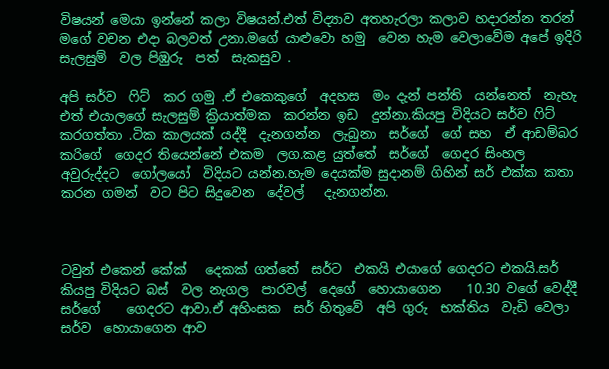විෂයන් මෙයා ඉන්නේ කලා විෂයන්.එත් විද්‍යාව අතහැරලා කලාව හදාරන්න තරන්  මගේ වචන එදා බලවත් උනා.මගේ යාළුවො හමු  වෙන හැම වෙලාවේම අපේ ඉදිරි  සැලසුම්  වල පිඹුරු  පත්  සැකසුව .

අපි සර්ව  ෆිට්  කර ගමු .ඒ එකෙකුගේ  අදහස  මං දැන් පන්ති  යන්නෙත්  නැහැ එත් එයාලගේ සැලසුම් ක්‍රියාත්මක  කරන්න ඉඩ  දුන්නා.කියපු විදියට සර්ව ෆිට්  කරගත්තා .ටික කාලයක් යද්දී  දැනගන්න  ලැබුනා  සර්ගේ  ගේ සහ  ඒ ආඩම්බර  කරිගේ  ගෙදර තියෙන්නේ එකම  ලග.කළ යුත්තේ  සර්ගේ  ගෙදර සිංහල  අවුරුද්දට  ගෝලයෝ  විදියට යන්න.හැම දෙයක්ම සුදානම් ගිහින් සර් එක්ක කතා කරන ගමන්  වට පිට සිදුවෙන  දේවල්   දැනගන්න.



ටවුන් එකෙන් කේක්   දෙකක් ගත්තේ  සර්ට  එකයි එයාගේ ගෙදරට එකයි.සර් කියපු විදියට බස්  වල නැගල  පාරවල්  දෙගේ  හොයාගෙන    10.30 වගේ වෙද්දී සර්ගේ    ගෙදරට ආවා.ඒ අහිංසක  සර් හිතුවේ  අපි ගුරු  භක්තිය  වැඩි වෙලා සර්ව  හොයාගෙන ආව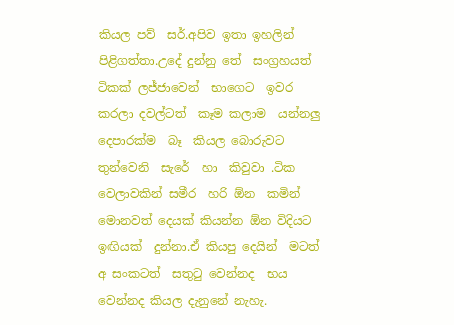කියල පව්  සර්.අපිව ඉතා ඉහලින් පිළිගත්තා.උදේ දුන්නු තේ  සංග්‍රහයත්  ටිකක් ලජ්ජාවෙන්  භාගෙට  ඉවර කරලා දවල්ටත්  කෑම කලාම  යන්නලු  දෙපාරක්ම  බෑ  කියල බොරුවට  තුන්වෙනි  සැරේ  හා  කිවුවා .ටික වෙලාවකින් සමීර  හරි ඕන  කමින්  මොනවත් දෙයක් කියන්න ඕන විදියට ඉඟියක්  දුන්නා.ඒ කියපු දෙයින්  මටත්  අ සංකටත්  සතුටු වෙන්නද  භය  වෙන්නද කියල දැනුනේ නැහැ.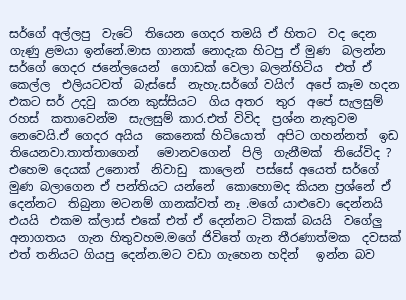සර්ගේ අල්ලපු  වැටේ  තියෙන ගෙදර තමයි ඒ හිතට  වද දෙන ගැණු ළමයා ඉන්නේ.මාස ගානක් නොදැක හිටපු ඒ මුණ  බලන්න  සර්ගේ ගෙදර ජනේලයෙන්  ගොඩක් වෙලා බලන්හිටිය  එත් ඒ  කෙල්ල  එලියටවත්  බැස්සේ  නැහැ.සර්ගේ වයිෆ්  අපේ කෑම හදන  එකට සර් උදවු  කරන කුස්සියට  ගිය අතර  තුර  අපේ සැලසුම් රහස්  කතාවෙන්ම  සැලසුම් කාර.එත් විවිද  ප්‍රශ්න නැතුවම  නෙවෙයි.ඒ ගෙදර අයිය  කෙනෙක් හිටියොත්  අපිට ගහන්නත්  ඉඩ තියෙනවා.තාත්තාගෙන්   මොනවගෙන්  පිලි  ගැනීමක්  තියේවිද ? එහෙම දෙයක් උනොත්  නිවාඩු  කාලෙන්  පස්සේ අයෙත් සර්ගේ මුණ බලාගෙන ඒ පන්තියට යන්නේ  කොහොමද කියන ප්‍රශ්නේ ඒ දෙන්නට  තිබුනා මටනම් ගානක්වත් නෑ .මගේ යාළුවො දෙන්නයි  එයයි  එකම ක්ලාස් එකේ එත් ඒ දෙන්නට ටිකක් බයයි  වගේලු අනාගතය  ගැන හිතුවහම.මගේ ජිවිතේ ගැන තීරණාත්මක  දවසක් එත් තනියට ගියපු දෙන්න.මට වඩා ගැහෙන හදින්   ඉන්න බව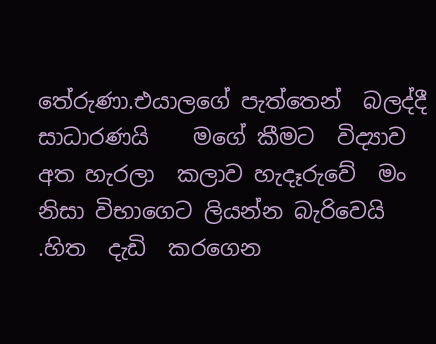තේරුණා.එයාලගේ පැත්තෙන්  බලද්දී  සාධාරණයි    මගේ කීමට  විද්‍යාව අත හැරලා  කලාව හැදෑරුවේ  මං නිසා විභාගෙට ලියන්න බැරිවෙයි .හිත  දැඩි  කරගෙන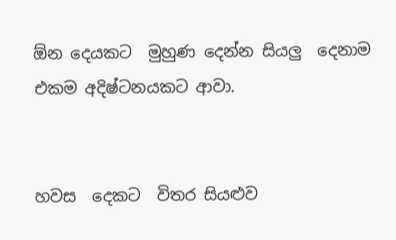ඕන දෙයකට  මුහුණ දෙන්න සියලු  දෙනාම  එකම අදිෂ්ටනයකට ආවා.


හවස  දෙකට  විතර සියළුව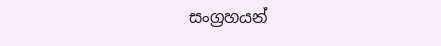සංග්‍රහයන්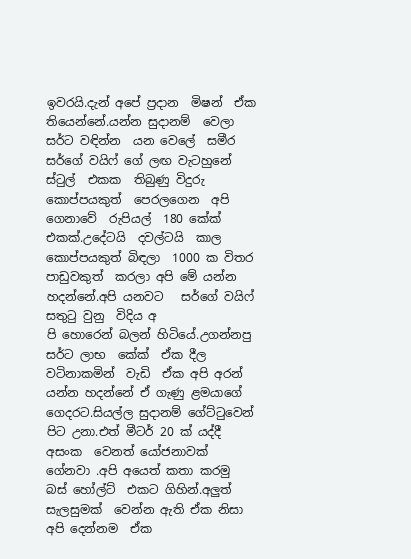ඉවරයි.දැන් අපේ ප්‍රදාන  මිෂන්  ඒක තියෙන්නේ.යන්න සුදානම්  වෙලා සර්ට වඳින්න  යන වෙලේ  සමීර සර්ගේ වයිෆ් ගේ ලඟ වැටහුනේ  ස්ටුල්  එකක  තිබුණු විදුරු  කොප්පයකුත්  පෙරලගෙන  අපි ගෙනාවේ  රුපියල්  180 කේක්    එකක්.උදේටයි  දවල්ටයි  කාල කොප්පයකුත් බිඳලා  1000 ක විතර පාඩුවකුත්  කරලා අපි මේ යන්න හදන්නේ.අපි යනවට   සර්ගේ වයිෆ් සතුටු වුනු  විදිය අ
පි හොරෙන් බලන් හිටියේ.උගන්නපු  සර්ට ලාභ  කේක්  ඒක දීල වටිනාකමින්  වැඩි  ඒක අපි අරන්  යන්න හදන්නේ ඒ ගැණු ළමයාගේ ගෙදරට.සියල්ල සුදානම් ගේට්ටුවෙන්  පිට උනා.එත් මීටර් 20 ක් යද්දී අසංක  වෙනත් යෝජනාවක් ගේනවා .අපි අයෙත් කතා කරමු  බස් හෝල්ට්  එකට ගිහින්.අලුත් සැලසුමක්  වෙන්න ඇති ඒක නිසා අපි දෙන්නම  ඒක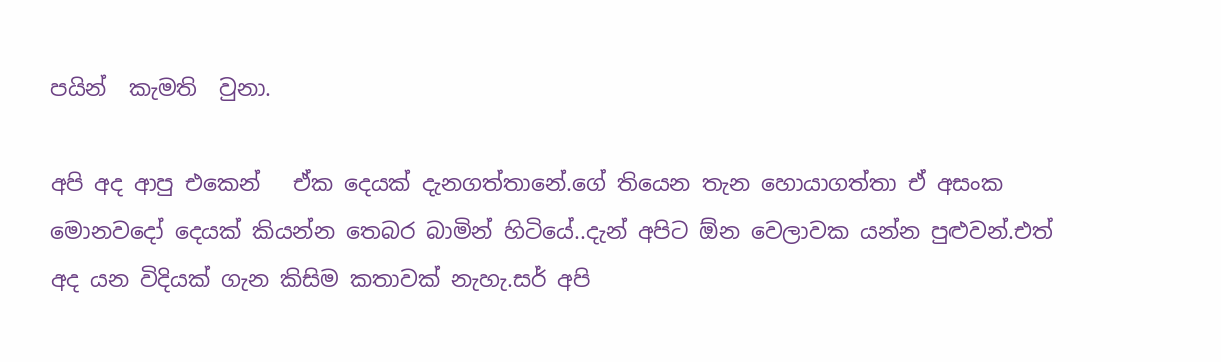පයින්  කැමති  වුනා.

අපි අද ආපු එකෙන්   ඒක දෙයක් දැනගත්තානේ.ගේ තියෙන තැන හොයාගත්තා ඒ අසංක මොනවදෝ දෙයක් කියන්න තෙබර බාමින් හිටියේ..දැන් අපිට ඕන වෙලාවක යන්න පුළුවන්.එත් අද යන විදියක් ගැන කිසිම කතාවක් නැහැ.සර් අපි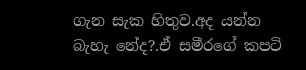ගැන සැක හිතුව.අද යන්න බැහැ නේද?.ඒ සමීරගේ කපටි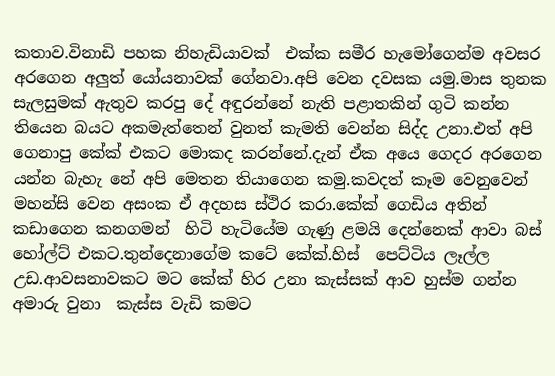කතාව.විනාඩි පහක නිහැඩියාවක්  එක්ක සමීර හැමෝගෙන්ම අවසර අරගෙන අලුත් යෝයනාවක් ගේනවා.අපි වෙන දවසක යමු.මාස තුනක සැලසුමක් ඇතුව කරපු දේ අඳුරන්නේ නැති පළාතකින් ගුටි කන්න තියෙන බයට අකමැත්තෙන් වුනත් කැමති වෙන්න සිද්ද උනා.එත් අපි ගෙනාපු කේක් එකට මොකද කරන්නේ.දැන් ඒක අයෙ ගෙදර අරගෙන යන්න බැහැ නේ අපි මෙතන තියාගෙන කමු.කවදත් කෑම වෙනුවෙන් මහන්සි වෙන අසංක ඒ අදහස ස්ථිර කරා.කේක් ගෙඩිය අතින් කඩාගෙන කනගමන්  හිටි හැටියේම ගැණු ළමයි දෙන්නෙක් ආවා බස් හෝල්ට් එකට.තුන්දෙනාගේම කටේ කේක්.හිස්  පෙට්ටිය ලෑල්ල උඩ.ආවසනාවකට මට කේක් හිර උනා කැස්සක් ආව හුස්ම ගන්න අමාරු වුනා  කැස්ස වැඩි කමට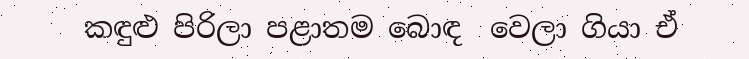කඳුළු පිරිලා පළාතම බොඳ  වෙලා ගියා ඒ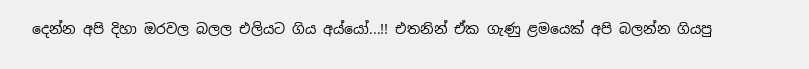දෙන්න අපි දිහා ඔරවල බලල එලියට ගිය අය්යෝ...!! එතනින් ඒක ගැණු ළමයෙක් අපි බලන්න ගියපු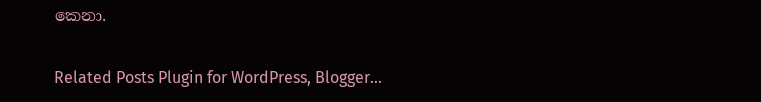කෙනා.

Related Posts Plugin for WordPress, Blogger...